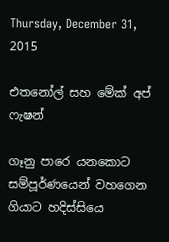Thursday, December 31, 2015

එතනෝල් සහ මේක් අප් ෆැෂන්

ගෑනු පාරෙ යනකොට සම්පූර්ණයෙන් වහගෙන ගියාට හදිස්සියෙ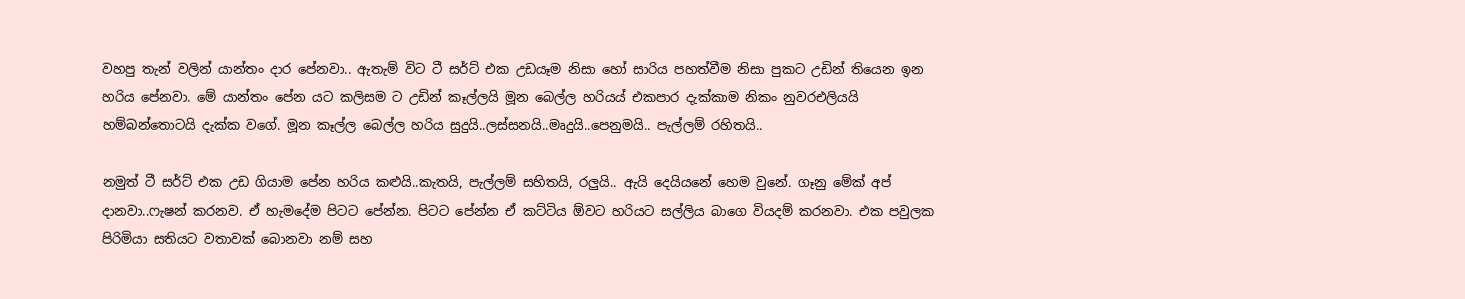වහපු තැන් වලින් යාන්තං දාර පේනවා.. ඇතැම් විට ටී සර්ට් එක උඩයෑම නිසා හෝ සාරිය පහත්වීම නිසා පුකට උඩින් තියෙන ඉන හරිය පේනවා. මේ යාන්තං පේන යට කලිසම ට උඩින් කෑල්ලයි මූන බෙල්ල හරියය් එකපාර දැක්කාම නිකං නුවරඑලියයි හම්බන්තොටයි දැක්ක වගේ. මූන කෑල්ල බෙල්ල හරිය සුදුයි..ලස්සනයි..මෘදුයි..පෙනුමයි.. පැල්ලම් රහිතයි..

නමුත් ටී සර්ට් එක උඩ ගියාම පේන හරිය කළුයි..කැතයි, පැල්ලම් සහිතයි, රලුයි.. ඇයි දෙයියනේ හෙම වුනේ. ගෑනු මේක් අප් දානවා..ෆැෂන් කරනව. ඒ හැමදේම පිටට පේන්න. පිටට පේන්න ඒ කට්ටිය ඕවට හරියට සල්ලිය බාගෙ වියදම් කරනවා. එක පවුලක පිරිමියා සතියට වතාවක් බොනවා නම් සහ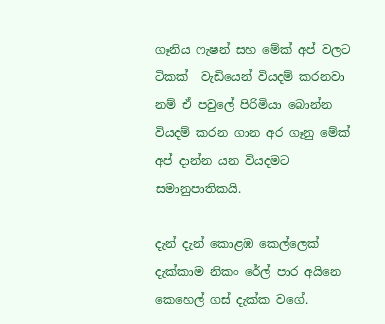ගෑනිය ෆැෂන් සහ මේක් අප් වලට ටිකක්  වැඩියෙන් වියදම් කරනවා නම් ඒ පවුලේ පිරිමියා බොන්න වියදම් කරන ගාන අර ගෑනු මේක් අප් දාන්න යන වියදමට සමානුපාතිකයි.

දැන් දැන් කොළඹ කෙල්ලෙක් දැක්කාම නිකං රේල් පාර අයිනෙ කෙහෙල් ගස් දැක්ක වගේ.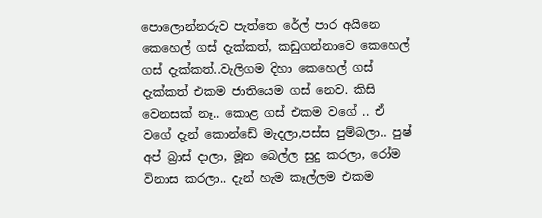පොලොන්නරුව පැත්තෙ රේල් පාර අයිනෙ කෙහෙල් ගස් දැක්කත්, කඩුගන්නාවෙ කෙහෙල් ගස් දැක්කත්..වැලිගම දිහා කෙහෙල් ගස් දැක්කත් එකම ජාතියෙම ගස් නෙව. කිසි වෙනසක් නෑ.. කොළ ගස් එකම වගේ .. ඒ වගේ දැන් කොන්ඩේ මැදලා,පස්ස පුම්බලා.. පුෂ් අප් බ්‍රාස් දාලා, මූන බෙල්ල සුදු කරලා, රෝම විනාස කරලා.. දැන් හැම කෑල්ලම එකම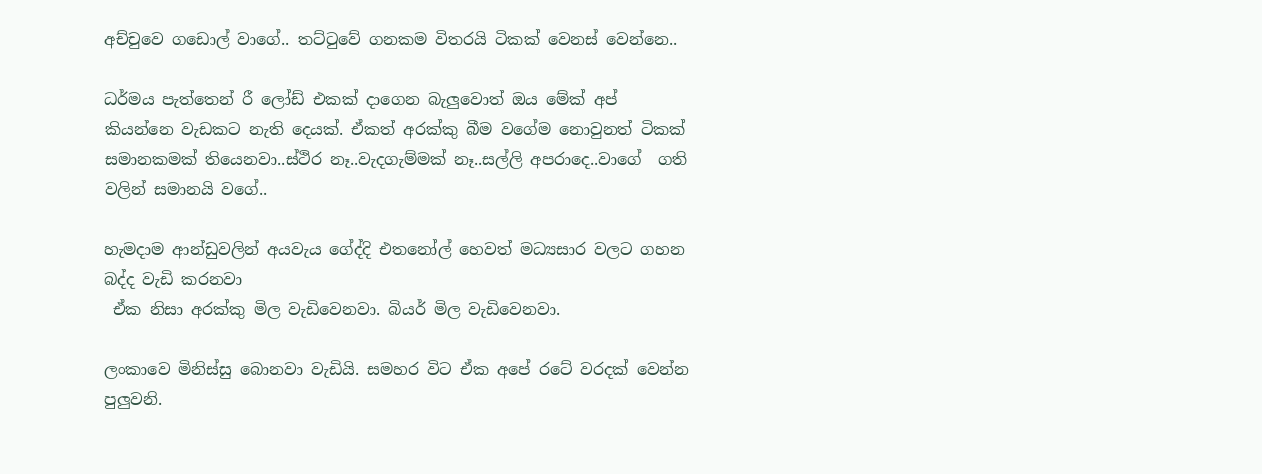අච්චුවෙ ගඩොල් වාගේ.. තට්ටුවේ ගනකම විතරයි ටිකක් වෙනස් වෙන්නෙ..

ධර්මය පැත්තෙන් රී ලෝඩ් එකක් දාගෙන බැලුවොත් ඔය මේක් අප් කියන්නෙ වැඩකට නැති දෙයක්. ඒකත් අරක්කු බීම වගේම නොවුනත් ටිකක් සමානකමක් තියෙනවා..ස්ථිර නෑ..වැදගැම්මක් නෑ..සල්ලි අපරාදෙ..වාගේ  ගති වලින් සමානයි වගේ..

හැමදාම ආන්ඩුවලින් අයවැය ගේද්දි එතනෝල් හෙවත් මධ්‍යසාර වලට ගහන බද්ද වැඩි කරනවා
 ඒක නිසා අරක්කු මිල වැඩිවෙනවා. බියර් මිල වැඩිවෙනවා.

ලංකාවෙ මිනිස්සු බොනවා වැඩියි. සමහර විට ඒක අපේ රටේ වරදක් වෙන්න පුලුවනි.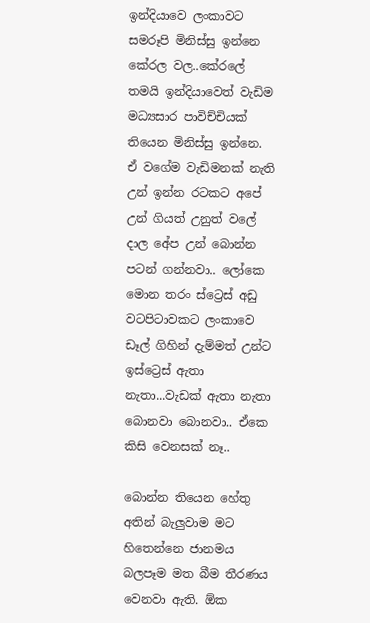ඉන්දියාවෙ ලංකාවට සමරූපි මිනිස්සු ඉන්නෙ කේරල වල..කේරලේ තමයි ඉන්දියාවෙත් වැඩිම මධ්‍යසාර පාවිච්චියක් තියෙන මිනිස්සු ඉන්නෙ. ඒ වගේම වැඩිමනක් නැති උන් ඉන්න රටකට අපේ උන් ගියත් උනුත් වලේ දාල අේප උන් බොන්න පටන් ගන්නවා.. ලෝකෙ මොන තරං ස්ට්‍රෙස් අඩු වටපිටාවකට ලංකාවෙ ඩෑල් ගිහින් දැම්මත් උන්ට ඉස්ට්‍රෙස් ඇතා නැතා...වැඩක් ඇතා නැතා බොනවා බොනවා.. ඒකෙ කිසි වෙනසක් නෑ..

බොන්න තියෙන හේතු අතින් බැලුවාම මට හිතෙන්නෙ ජානමය බලපෑම මත බීම තීරණය වෙනවා ඇති. ඕක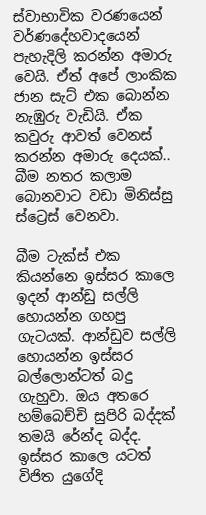ස්වාභාවික වරණයෙන් වර්ණදේහවාදයෙන් පැහැදිලි කරන්න අමාරු වෙයි. ඒත් අපේ ලාංකික ජාන සැට් එක බොන්න නැඹුරු වැඩියි. ඒක කවුරු ආවත් වෙනස් කරන්න අමාරු දෙයක්.. බීම නතර කලාම බොනවාට වඩා මිනිස්සු ස්ට්‍රෙස් වෙනවා.

බීම ටැක්ස් එක කියන්නෙ ඉස්සර කාලෙ ඉදන් ආන්ඩු සල්ලි හොයන්න ගහපු ගැටයක්. ආන්ඩුව සල්ලි හොයන්න ඉස්සර බල්ලොන්ටත් බදු ගැහුවා. ඔය අතරෙ හම්බෙච්චි සුපිරි බද්දක් තමයි රේන්ද බද්ද. ඉස්සර කාලෙ යටත් විජිත යුගේදි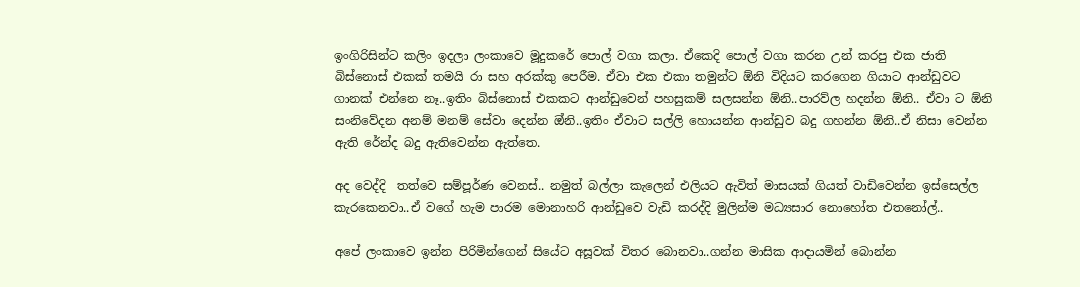ඉංගිරිසින්ට කලිං ඉදලා ලංකාවෙ මූදුකරේ පොල් වගා කලා. ඒකෙදි පොල් වගා කරන උන් කරපු එක ජාති බිස්නොස් එකක් තමයි රා සහ අරක්කු පෙරීම. ඒවා එක එකා තමුන්ට ඕනි විදියට කරගෙන ගියාට ආන්ඩුවට ගානක් එන්නෙ නෑ..ඉතිං බිස්නොස් එකකට ආන්ඩුවෙන් පහසුකම් සලසන්න ඕනි..පාරව්ල හදන්න ඕනි.. ඒවා ට ඕනි සංනිවේදන අනම් මනම් සේවා දෙන්න ඔ්නි..ඉතිං ඒවාට සල්ලි හොයන්න ආන්ඩුව බදු ගහන්න ඕනි..ඒ නිසා වෙන්න ඇති රේන්ද බදු ඇතිවෙන්න ඇත්තෙ.

අද වෙද්දි  තත්වෙ සම්පූර්ණ වෙනස්.. නමුත් බල්ලා කැලෙන් එලියට ඇවිත් මාසයක් ගියත් වාඩිවෙන්න ඉස්සෙල්ල කැරකෙනවා..ඒ වගේ හැම පාරම මොනාහරි ආන්ඩුවෙ වැඩි කරද්දි මුලින්ම මධ්‍යසාර නොහෝත එතනෝල්..

අපේ ලංකාවෙ ඉන්න පිරිමින්ගෙන් සියේට අසූවක් විතර බොනවා..ගන්න මාසික ආදායමින් බොන්න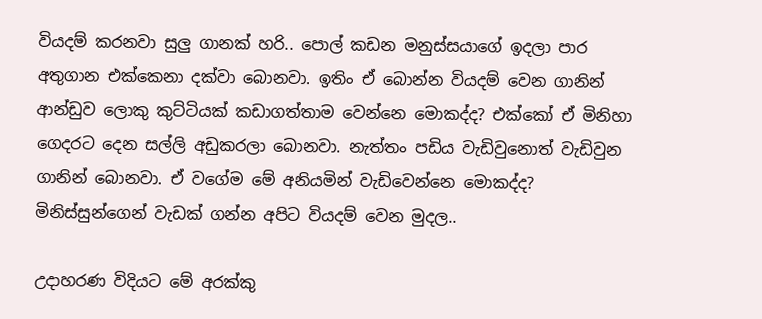වියදම් කරනවා සුලු ගානක් හරි.. පොල් කඩන මනුස්සයාගේ ඉදලා පාර අතුගාන එක්කෙනා දක්වා බොනවා. ඉතිං ඒ බොන්න වියදම් වෙන ගානින් ආන්ඩුව ලොකු කුට්ටියක් කඩාගත්තාම වෙන්නෙ මොකද්ද? එක්කෝ ඒ මිනිහා ගෙදරට දෙන සල්ලි අඩුකරලා බොනවා. නැත්තං පඩිය වැඩිවුනොත් වැඩිවුන ගානින් බොනවා. ඒ වගේම මේ අනියමින් වැඩිවෙන්නෙ මොකද්ද? මිනිස්සුන්ගෙන් වැඩක් ගන්න අපිට වියදම් වෙන මුදල..

උදාහරණ විදියට මේ අරක්කු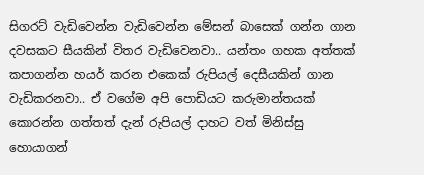සිගරට් වැඩිවෙන්න වැඩිවෙන්න මේසන් බාසෙක් ගන්න ගාන දවසකට සීයකින් විතර වැඩිවෙනවා.. යන්තං ගහක අත්තක් කපාගන්න හයර් කරන එකෙක් රුපියල් දෙසීයකින් ගාන වැඩිකරනවා.. ඒ වගේම අපි පොඩියට කරුමාන්තයක් කොරන්න ගත්තත් දැන් රුපියල් දාහට වත් මිනිස්සු හොයාගන්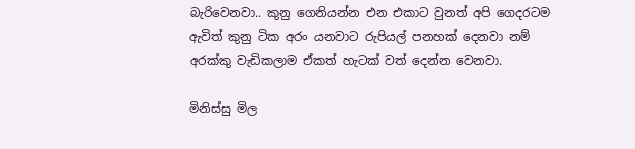බැරිවෙනවා.. කුනු ගෙනියන්න එන එකාට වුනත් අපි ගෙදරටම ඇවිත් කුනු ටික අරං යනවාට රුපියල් පනහක් දෙනවා නම් අරක්කු වැඩිකලාම ඒකත් හැටක් වත් දෙන්න වෙනවා.

මිනිස්සු මිල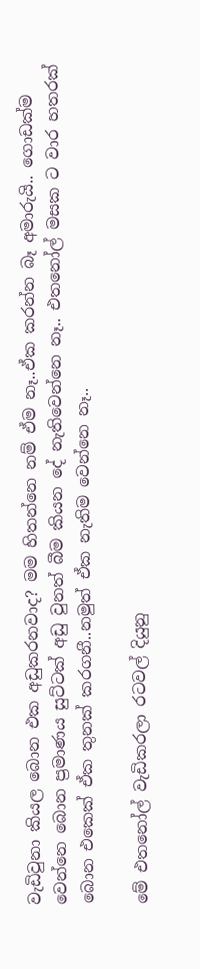වැඩිවුනා කියල බොන එක අඩුකරනවාද? මම හිතන්නෙ නම් ඒම නෑ..ඒක කරන්න බෑ අමාරුයි.. ගොඩක්ම වෙන්නෙ බොන ප්‍රමාණය සුට්ටක් අඩු වුනත් බීම කියන දේ නැතිවෙන්නෙ නෑ.. එතනෝල් මසක ට වාර හතරක් බොන එකෙක් ඒක තුනක් කරගනී..නමුත් ඒක නැතිම වෙන්නෙ නෑ..

මේ එතනෝල් වැඩිකරලා රටවල් දියුනු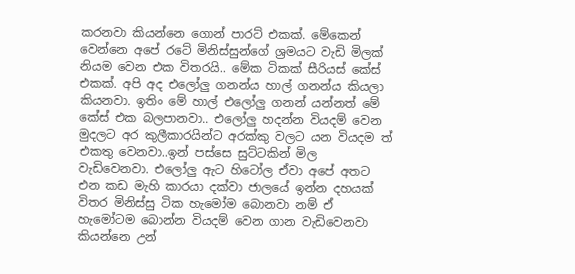කරනවා කියන්නෙ ගොන් පාරට් එකක්. මේකෙන් වෙන්නෙ අපේ රටේ මිනිස්සුන්ගේ ශ්‍රමයට වැඩි මිලක් නියම වෙන එක විතරයි.. මේක ටිකක් සීරියස් කේස් එකක්. අපි අද එලෝලු ගනන්ය හාල් ගනන්ය කියලා කියනවා. ඉතිං මේ හාල් එලෝලු ගනන් යන්නත් මේ කේස් එක බලපානවා.. එලෝලු හදන්න වියදම් වෙන මුදලට අර කුලීකාරයින්ට අරක්කු වලට යන වියදම ත් එකතු වෙනවා..ඉන් පස්සෙ සුට්ටකින් මිල වැඩිවෙනවා. එලෝලු ඇට හිටෝල ඒවා අපේ අතට එන කඩ මැහි කාරයා දක්වා ජාලයේ ඉන්න දහයක් විතර මිනිස්සු ටික හැමෝම බොනවා නම් ඒ හැමෝටම බොන්න වියදම් වෙන ගාන වැඩිවෙනවා කියන්නෙ උන්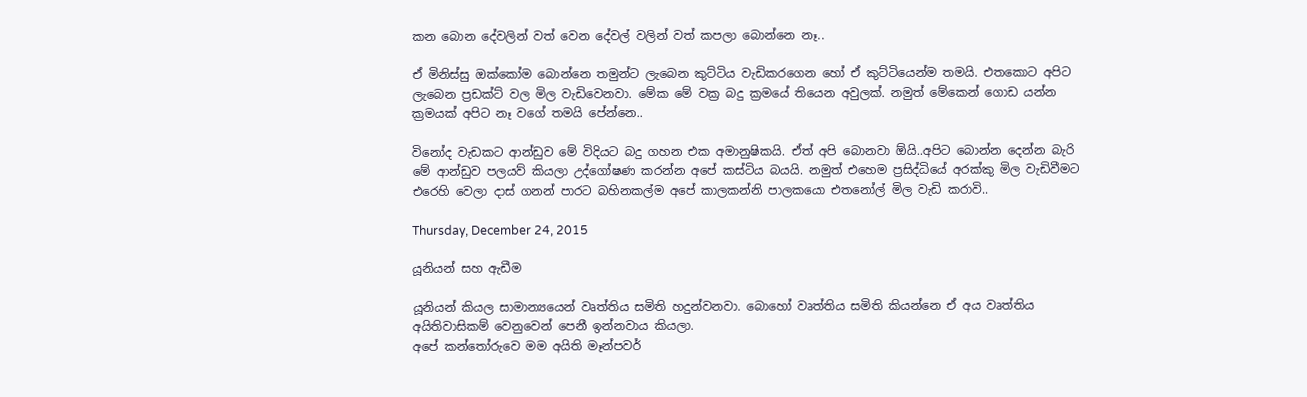කන බොන දේවලින් වත් වෙන දේවල් වලින් වත් කපලා බොන්නෙ නෑ..

ඒ මිනිස්සු ඔක්කෝම බොන්නෙ තමුන්ට ලැබෙන කුට්ටිය වැඩිකරගෙන හෝ ඒ කුට්ටියෙන්ම තමයි. එතකොට අපිට ලැබෙන ප්‍රඩක්ට් වල මිල වැඩිවෙනවා. මේක මේ වක්‍ර බදු ක්‍රමයේ තියෙන අවුලක්. නමුත් මේකෙන් ගොඩ යන්න ක්‍රමයක් අපිට නෑ වගේ තමයි පේන්නෙ..

විනෝද වැඩකට ආන්ඩුව මේ විදියට බදු ගහන එක අමානුෂිකයි. ඒත් අපි බොනවා ඕයි..අපිට බොන්න දෙන්න බැරි මේ ආන්ඩුව පලයව් කියලා උද්ගෝෂණ කරන්න අපේ කස්ටිය බයයි. නමුත් එහෙම ප්‍රසිද්ධියේ අරක්කු මිල වැඩිවීමට එරෙහි වෙලා දාස් ගනන් පාරට බහිනකල්ම අපේ කාලකන්නි පාලකයො එතනෝල් මිල වැඩි කරාවි..

Thursday, December 24, 2015

යූනියන් සහ ඇඩීම

යූනියන් කියල සාමාන්‍යයෙන් වෘත්තිය සමිති හදුන්වනවා. බොහෝ වෘත්තිය සමිති කියන්නෙ ඒ අය වෘත්තිය අයිතිවාසිකම් වෙනුවෙන් පෙනී ඉන්නවාය කියලා.
අපේ කන්තෝරුවෙ මම අයිති මෑන්පවර්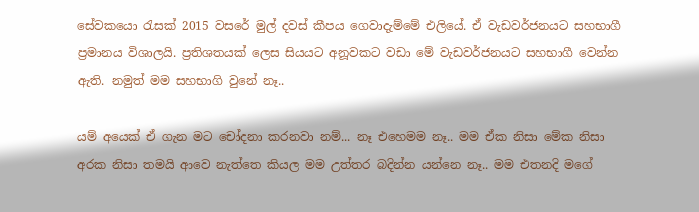සේවකයො රැසක් 2015 වසරේ මුල් දවස් කීපය ගෙවාදැම්මේ එලියේ. ඒ වැඩවර්ජනයට සහභාගී ප්‍රමානය විශාලයි. ප්‍රතිශතයක් ලෙස සියයට අනූවකට වඩා මේ වැඩවර්ජනයට සහභාගී වෙන්න ඇති. නමුත් මම සහභාගි වුනේ නෑ..

යම් අයෙක් ඒ ගැන මට චෝදනා කරනවා නම්... නෑ එහෙමම නෑ.. මම ඒක නිසා මේක නිසා අරක නිසා තමයි ආවෙ නැත්තෙ කියල මම උත්තර බදින්න යන්නෙ නෑ.. මම එතනදි මගේ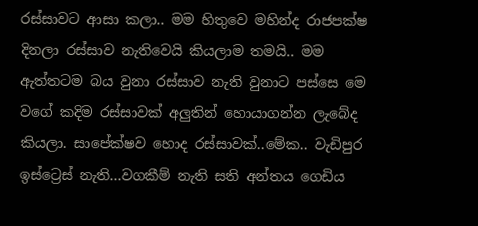රස්සාවට ආසා කලා.. මම හිතුවෙ මහින්ද රාජපක්ෂ දිනලා රස්සාව නැතිවෙයි කියලාම තමයි.. මම ඇත්තටම බය වුනා රස්සාව නැති වුනාට පස්සෙ මෙ වගේ කදිම රස්සාවක් අලුතින් හොයාගන්න ලැබේද කියලා. සාපේක්ෂව හොද රස්සාවක්..මේක.. වැඩිපුර ඉස්ට්‍රෙස් නැති...වගකීම් නැති සති අන්තය ගෙඩිය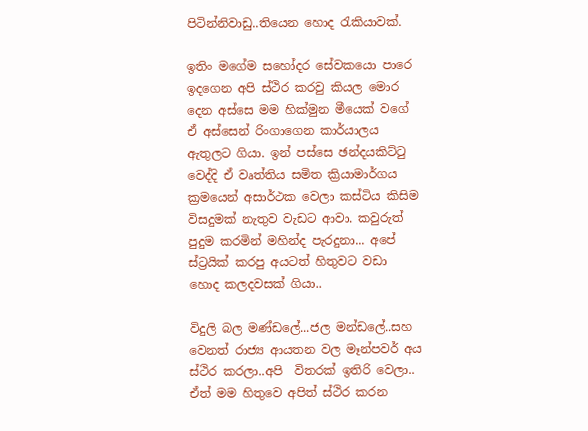පිටින්නිවාඩු..තියෙන හොද රැකියාවක්.

ඉතිං මගේම සහෝදර සේවකයො පාරෙ ඉදගෙන අපි ස්ථිර කරවු කියල මොර දෙන අස්සෙ මම හික්මුන මීයෙක් වගේ ඒ අස්සෙන් රිංගාගෙන කාර්යාලය ඇතුලට ගියා. ඉන් පස්සෙ ඡන්දයකිට්ටු වෙද්දි ඒ වෘත්තිය සමිත ක්‍රියාමාර්ගය  ක්‍රමයෙන් අසාර්ථක වෙලා කස්ටිය කිසිම විසදුමක් නැතුව වැඩට ආවා. කවුරුත් පුදුම කරමින් මහින්ද පැරදුනා... අපේ ස්ට්‍රයික් කරපු අයටත් හිතුවට වඩා හොද කලදවසක් ගියා..

විදුලි බල මණ්ඩලේ...ජල මන්ඩලේ..සහ වෙනත් රාජ්‍ය ආයතන වල මෑන්පවර් අය ස්ථිර කරලා..අපි  විතරක් ඉතිරි වෙලා.. ඒත් මම හිතුවෙ අපිත් ස්ථිර කරන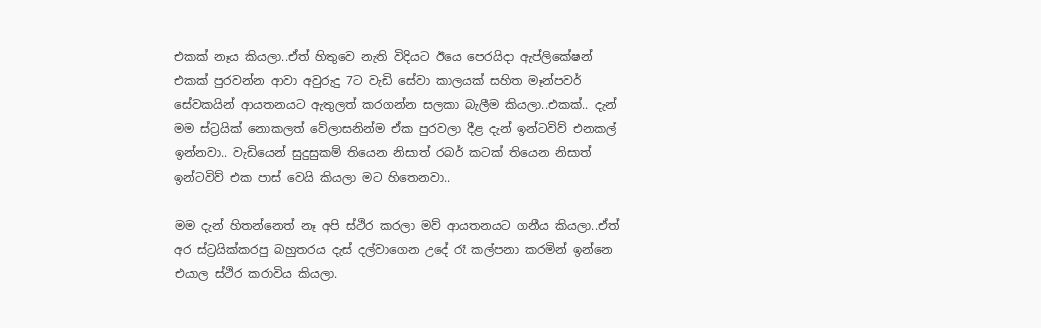එකක් නෑය කියලා..ඒත් හිතුවෙ නැති විදියට ඊයෙ පෙරයිදා ඇප්ලිකේෂන් එකක් පුරවන්න ආවා අවුරුදු 7ට වැඩි සේවා කාලයක් සහිත මෑන්පවර් සේවකයින් ආයතනයට ඇතුලත් කරගන්න සලකා බැලීම කියලා..එකක්.. දැන් මම ස්ට්‍රයික් නොකලත් වේලාසනින්ම ඒක පුරවලා දීළ දැන් ඉන්ටවිව් එනකල් ඉන්නවා.. වැඩියෙන් සුදුසුකම් තියෙන නිසාත් රබර් කටක් තියෙන නිසාත් ඉන්ටවිව් එක පාස් වෙයි කියලා මට හිතෙනවා..

මම දැන් හිතන්නෙත් නෑ අපි ස්ථිර කරලා මව් ආයතනයට ගනීය කියලා..ඒත් අර ස්ට්‍රයික්කරපු බහුතරය දැස් දල්වාගෙන උදේ රෑ කල්පනා කරමින් ඉන්නෙ එයාල ස්ථිර කරාවිය කියලා.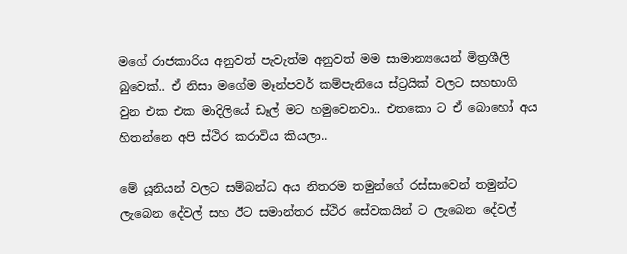මගේ රාජකාරිය අනුවත් පැවැත්ම අනුවත් මම සාමාන්‍යයෙන් මිත්‍රශීලි බුවෙක්.. ඒ නිසා මගේම මෑන්පවර් කම්පැනියෙ ස්ට්‍රයික් වලට සහභාගි වුන එක එක මාදිලියේ ඩෑල් මට හමුවෙනවා.. එතකො ට ඒ බොහෝ අය හිතන්නෙ අපි ස්ථිර කරාවිය කියලා..

මේ යූනියන් වලට සම්බන්ධ අය නිතරම තමුන්ගේ රස්සාවෙන් තමුන්ට ලැබෙන දේවල් සහ ඊට සමාන්තර ස්ථිර සේවකයින් ට ලැබෙන දේවල්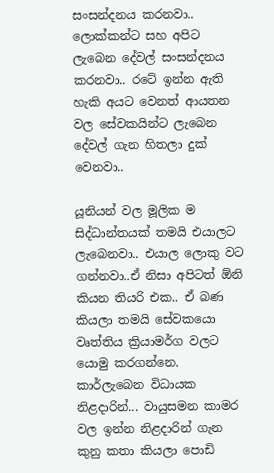සංසන්දනය කරනවා.. ලොක්කන්ට සහ අපිට ලැබෙන දේවල් සංසන්දනය කරනවා.. රටේ ඉන්න ඇති හැකි අයට වෙනත් ආයතන වල සේවකයින්ට ලැබෙන දේවල් ගැන හිතලා දුක් වෙනවා..

යූනියන් වල මූලික ම සිද්ධාන්තයක් තමයි එයාලට ලැබෙනවා.. එයාල ලොකු වට ගන්නවා..ඒ නිසා අපිටත් ඕනි කියන තියරි එක.. ඒ බණ කියලා තමයි සේවකයො වෘත්තිය ක්‍රියාමර්ග වලට යොමු කරගන්නෙ. කාර්ලැබෙන විධායක නිළදාරින්... වායුසමන කාමර  වල ඉන්න නිළදාරින් ගැන කුනු කතා කියලා පොඩි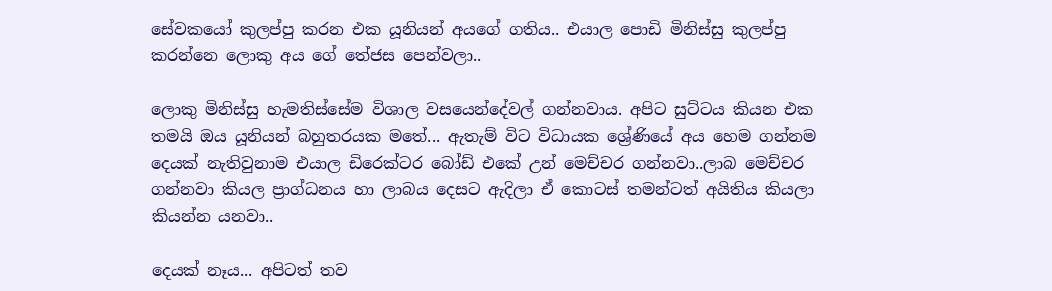සේවකයෝ කුලප්පු කරන එක යූනියන් අයගේ ගතිය.. එයාල පොඩි මිනිස්සු කුලප්පු කරන්නෙ ලොකු අය ගේ තේජස පෙන්වලා..

ලොකු මිනිස්සු හැමතිස්සේම විශාල වසයෙන්දේවල් ගන්නවාය. අපිට සුට්ටය කියන එක තමයි ඔය යූනියන් බහුතරයක මතේ... ඇතැම් විට විධායක ශ්‍රේණියේ අය හෙම ගන්නම දෙයක් නැතිවුනාම එයාල ඩිරෙක්ටර බෝඩ් එකේ උන් මෙච්චර ගන්නවා..ලාබ මෙච්චර ගන්නවා කියල ප්‍රාග්ධනය හා ලාබය දෙසට ඇදිලා ඒ කොටස් තමන්ටත් අයිතිය කියලා කියන්න යනවා..

දෙයක් නෑය... අපිටත් තව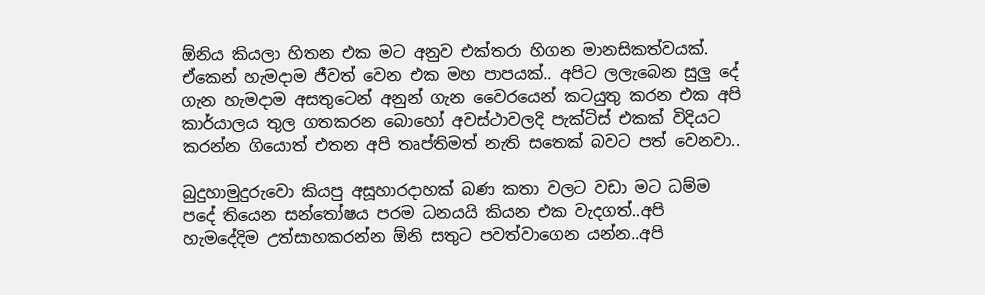ඕනිය කියලා හිතන එක මට අනුව එක්තරා හිගන මානසිකත්වයක්. ඒකෙන් හැමදාම ජීවත් වෙන එක මහ පාපයක්.. අපිට ලලැබෙන සුලු දේ ගැන හැමදාම අසතුටෙන් අනුන් ගැන වෛරයෙන් කටයුතු කරන එක අපි කාර්යාලය තුල ගතකරන බොහෝ අවස්ථාවලදි පැක්ටිස් එකක් විදියට කරන්න ගියොත් එතන අපි තෘප්තිමත් නැති සතෙක් බවට පත් වෙනවා..

බුදුහාමුදුරුවො කියපු අසූහාරදාහක් බණ කතා වලට වඩා මට ධම්ම පදේ තියෙන සන්තෝෂය පරම ධනයයි කියන එක වැදගත්..අපි හැමදේදිම උත්සාහකරන්න ඕනි සතුට පවත්වාගෙන යන්න..අපි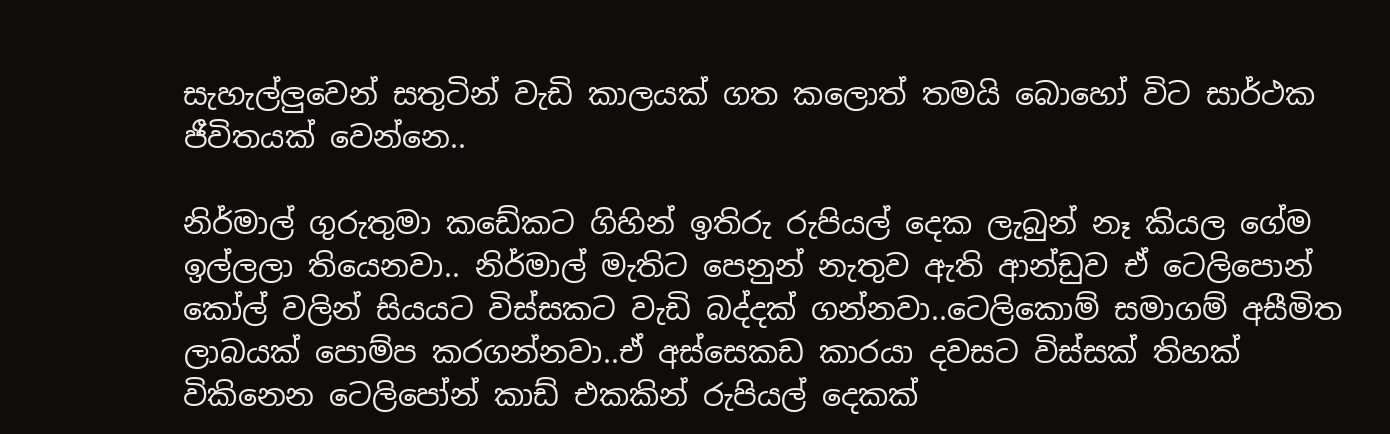සැහැල්ලුවෙන් සතුටින් වැඩි කාලයක් ගත කලොත් තමයි බොහෝ විට සාර්ථක ජීවිතයක් වෙන්නෙ..

නිර්මාල් ගුරුතුමා කඩේකට ගිහින් ඉතිරු රුපියල් දෙක ලැබුන් නෑ කියල ගේම ඉල්ලලා තියෙනවා.. නිර්මාල් මැතිට පෙනුන් නැතුව ඇති ආන්ඩුව ඒ ටෙලිපොන් කෝල් වලින් සියයට විස්සකට වැඩි බද්දක් ගන්නවා..ටෙලිකොම් සමාගම් අසීමිත ලාබයක් පොම්ප කරගන්නවා..ඒ අස්සෙකඩ කාරයා දවසට විස්සක් තිහක් විකිනෙන ටෙලිපෝන් කාඩ් එකකින් රුපියල් දෙකක්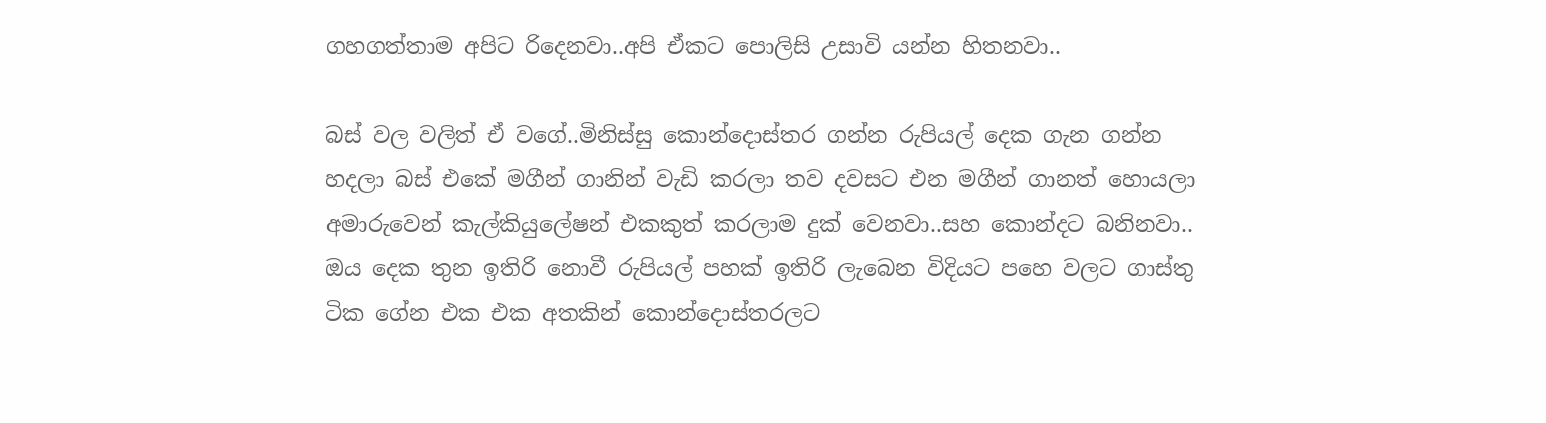ගහගත්තාම අපිට රිදෙනවා..අපි ඒකට පොලිසි උසාවි යන්න හිතනවා..

බස් වල වලිත් ඒ වගේ..මිනිස්සු කොන්දොස්තර ගන්න රුපියල් දෙක ගැන ගන්න හදලා බස් එකේ මගීන් ගානින් වැඩි කරලා තව දවසට එන මගීන් ගානත් හොයලා අමාරුවෙන් කැල්කියුලේෂන් එකකුත් කරලාම දුක් වෙනවා..සහ කොන්දට බනිනවා.. ඔය දෙක තුන ඉතිරි නොවී රුපියල් පහක් ඉතිරි ලැබෙන විදියට පහෙ වලට ගාස්තු ටික ගේන එක එක අතකින් කොන්දොස්තරලට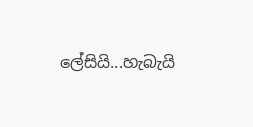ලේසියි...හැබැයි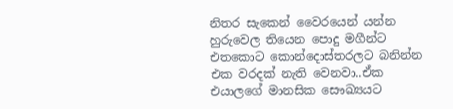නිතර සැකෙන් වෛරයෙන් යන්න හුරුවෙල තියෙන පොදු මගීන්ට එතකොට කොන්දොස්තරලට බනින්න එක වරදක් නැති වෙනවා..ඒක එයාලගේ මානසික සෞඛ්‍යයට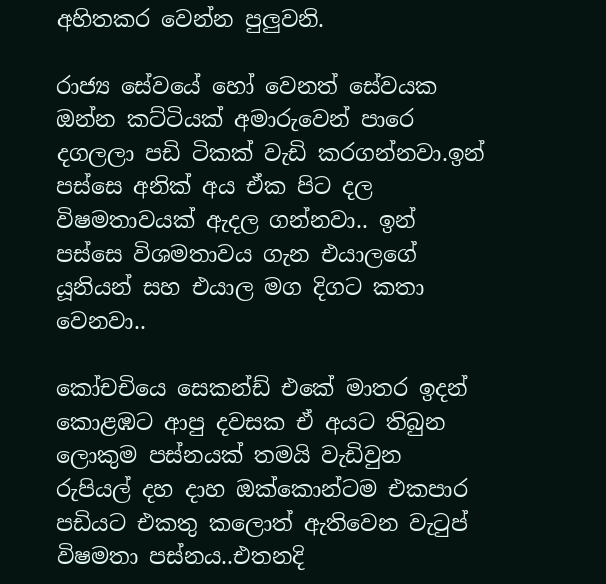අහිතකර වෙන්න පුලුවනි.

රාජ්‍ය සේවයේ හෝ වෙනත් සේවයක ඔන්න කට්ටියක් අමාරුවෙන් පාරෙ දගලලා පඩි ටිකක් වැඩි කරගන්නවා.ඉන් පස්සෙ අනික් අය ඒක පිට දල විෂමතාවයක් ඇදල ගන්නවා.. ඉන් පස්සෙ විශමතාවය ගැන එයාලගේ යූනියන් සහ එයාල මග දිගට කතා වෙනවා..

කෝචචියෙ සෙකන්ඩ් එකේ මාතර ඉදන් කොළඹට ආපු දවසක ඒ අයට තිබුන ලොකුම පස්නයක් තමයි වැඩිවුන රුපියල් දහ දාහ ඔක්කොන්ටම එකපාර පඩියට එකතු කලොත් ඇතිවෙන වැටුප් විෂමතා පස්නය..එතනදි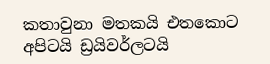කතාවුනා මතකයි එතකොට අපිටයි ඩ්‍රයිවර්ලටයි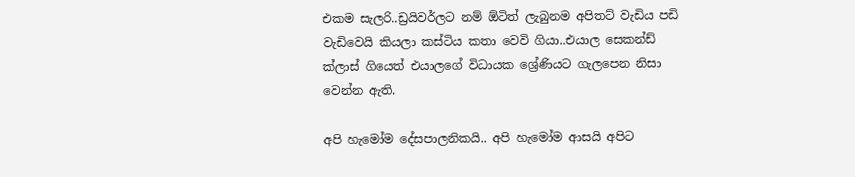එකම සැලරි..ඩ්‍රයිවර්ලට නම් ඕටිත් ලැබුනම අපිතට් වැඩිය පඩි වැඩිවෙයි කියලා කස්ටිය කතා වෙවි ගියා..එයාල සෙකන්ඩ් ක්ලාස් ගියෙත් එයාලගේ විධායක ශ්‍රේණියට ගැලපෙන නිසා වෙන්න ඇති.

අපි හැමෝම දේසපාලනිකයි.. අපි හැමෝම ආසයි අපිට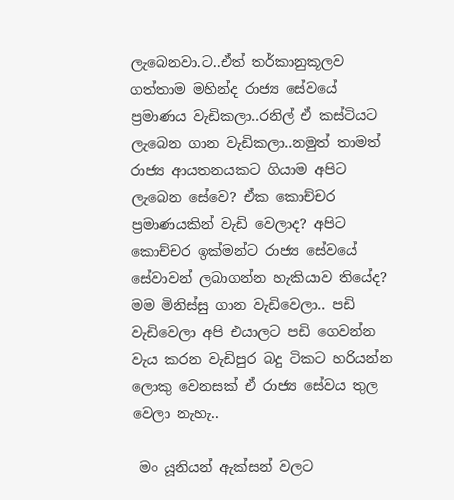ලැබෙනවා.ට..ඒත් තර්කානුකූලව ගත්තාම මහින්ද රාජ්‍ය සේවයේ ප්‍රමාණය වැඩිකලා..රනිල් ඒ කස්ටියට ලැබෙන ගාන වැඩිකලා..නමුත් තාමත් රාජ්‍ය ආයතනයකට ගියාම අපිට ලැබෙන සේවෙ? ඒක කොච්චර ප්‍රමාණයකින් වැඩි වෙලාද? අපිට කොච්චර ඉක්මන්ට රාජ්‍ය සේවයේ සේවාවන් ලබාගන්න හැකියාව තියේද? මම මිනිස්සු ගාන වැඩිවෙලා.. පඩි වැඩිවෙලා අපි එයාලට පඩි ගෙවන්න වැය කරන වැඩිපුර බදු ටිකට හරියන්න ලොකු වෙනසක් ඒ රාජ්‍ය සේවය තුල වෙලා නැහැ..

 මං යූනියන් ඇක්සන් වලට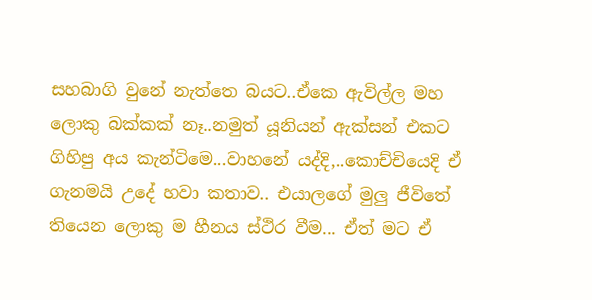සහබාගි වුනේ නැත්තෙ බයට..ඒකෙ ඇවිල්ල මහ ලොකු බක්කක් නෑ..නමුත් යූනියන් ඇක්සන් එකට ගිහිපු අය කැන්ටිමෙ...වාහනේ යද්දි,..කොච්චියෙදි ඒ ගැනමයි උදේ හවා කතාව.. එයාලගේ මුලු ජීවිතේ තියෙන ලොකු ම හීනය ස්ථිර වීම... ඒත් මට ඒ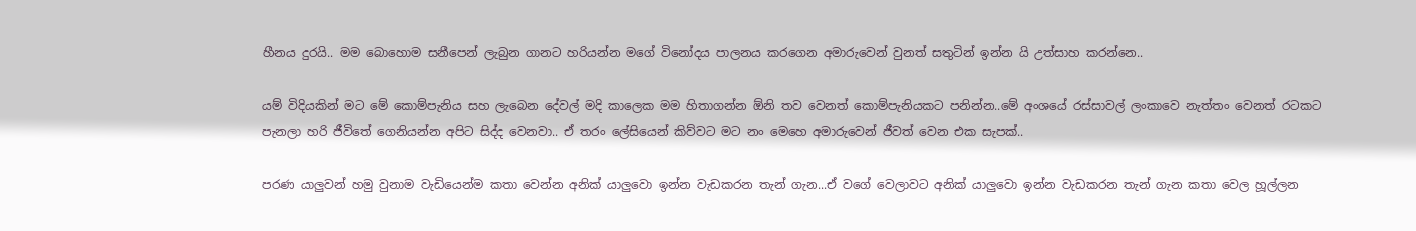හීනය දුරයි.. මම බොහොම සනීපෙන් ලැබුන ගානට හරියන්න මගේ විනෝදය පාලනය කරගෙන අමාරුවෙන් වුනත් සතුටින් ඉන්න යි උත්සාහ කරන්නෙ..

යම් විදියකින් මට මේ කොම්පැනිය සහ ලැබෙන දේවල් මදි කාලෙක මම හිතාගන්න ඕනි තව වෙනත් කොම්පැනියකට පනින්න..මේ අංශයේ රස්සාවල් ලංකාවෙ නැත්තං වෙනත් රටකට පැනලා හරි ජීවිතේ ගෙනියන්න අපිට සිද්ද වෙනවා.. ඒ තරං ලේසියෙන් කිව්වට මට නං මෙහෙ අමාරුවෙන් ජීවත් වෙන එක සැපක්..

පරණ යාලුවන් හමු වුනාම වැඩියෙන්ම කතා වෙන්න අනික් යාලුවො ඉන්න වැඩකරන තැන් ගැන...ඒ වගේ වෙලාවට අනික් යාලුවො ඉන්න වැඩකරන තැන් ගැන කතා වෙල හූල්ලන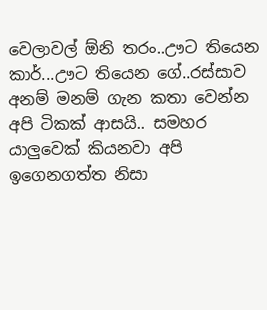වෙලාවල් ඕනි තරං..ඌට තියෙන කාර්...ඌට තියෙන ගේ..රස්සාව අනම් මනම් ගැන කතා වෙන්න අපි ටිකක් ආසයි.. සමහර යාලුවෙක් කියනවා අපි ඉගෙනගත්ත නිසා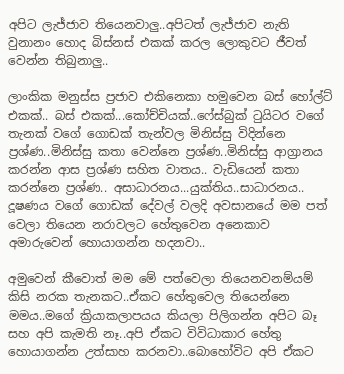අපිට ලැජ්ජාව තියෙනවාලු..අපිටත් ලැජ්ජාව නැති වුනානං හොද බිස්නස් එකක් කරල ලොකුවට ජීවත් වෙන්න තිබුනාලු..

ලාංකික මනුස්ස ප්‍රජාව එකිනෙකා හමුවෙන බස් හෝල්ට් එකක්.. බස් එකක්...කෝච්චියක්..ෆේස්බුක් ටුයිටර වගේ තැනක් වගේ ගොඩක් තැන්වල මිනිස්සු විදින්නෙ ප්‍රශ්ණ..මිනිස්සු කතා වෙන්නෙ ප්‍රශ්ණ..මිනිස්සු ආග්‍රානය කරන්න ආස ප්‍රශ්ණ සහිත වාතය.. වැඩියෙන් කතා කරන්නෙ ප්‍රශ්ණ.. අසාධාරනය...යුක්තිය..සාධාරනය.. දූෂණය වගේ ගොඩක් දේවල් වලදි අවසානයේ මම පත් වෙලා තියෙන නරාවලට හේතුවෙන අනෙකාව අමාරුවෙන් හොයාගන්න හදනවා..

අමුවෙන් කීවොත් මම මේ පත්වෙලා තියෙනවනම්යම් කිසි නරක තැනකට..ඒකට හේතුවෙල තියෙන්නෙ මමය..මගේ ක්‍රියාකලාපයය කියලා පිලිගන්න අපිට බෑ සහ අපි කැමති නෑ..අපි ඒකට විවිධාකාර හේතු හොයාගන්න උත්සාහ කරනවා..බොහෝවිට අපි ඒකට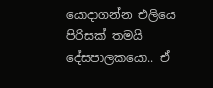යොදාගන්න එලියෙ පිරිසක් තමයි දේසපාලකයො.. ඒ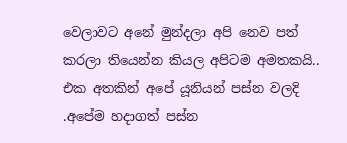වෙලාවට අනේ මුන්දලා අපි නෙව පත් කරලා තියෙන්න කියල අපිටම අමතකයි.. එක අතකින් අපේ යූනියන් පස්න වලදි .අපේම හදාගත් පස්න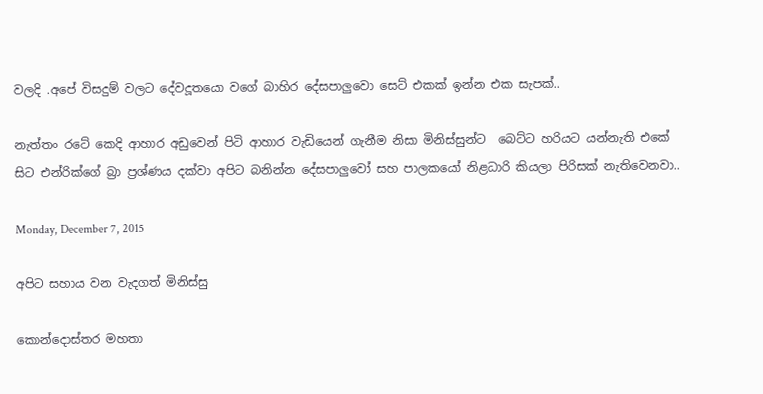වලදි .අපේ විසදුම් වලට දේවදූතයො වගේ බාහිර දේසපාලුවො සෙට් එකක් ඉන්න එක සැපක්..

නැත්තං රටේ කෙදි ආහාර අඩුවෙන් පිටි ආහාර වැඩියෙන් ගැනීම නිසා මිනිස්සුන්ට  බෙට්ට හරියට යන්නැති එකේ සිට එන්රික්ගේ බ්‍රා ප්‍රශ්ණය දක්වා අපිට බනින්න දේසපාලුවෝ සහ පාලකයෝ නිළධාරි කියලා පිරිසක් නැතිවෙනවා..

Monday, December 7, 2015

අපිට සහාය වන වැදගත් මිනිස්සු

කොන්දොස්තර මහතා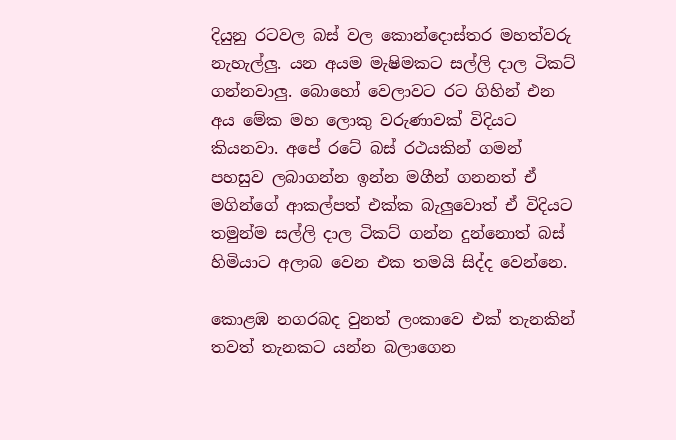දියුනු රටවල බස් වල කොන්දොස්තර මහත්වරු නැහැල්ලු. යන අයම මැෂිමකට සල්ලි දාල ටිකට් ගන්නවාලු. බොහෝ වෙලාවට රට ගිහින් එන අය මේක මහ ලොකු වරුණාවක් විදියට කියනවා. අපේ රටේ බස් රථයකින් ගමන් පහසුව ලබාගන්න ඉන්න මගීන් ගනනත් ඒ මගින්ගේ ආකල්පත් එක්ක බැලුවොත් ඒ විදියට තමුන්ම සල්ලි දාල ටිකට් ගන්න දුන්නොත් බස් හිමියාට අලාබ වෙන එක තමයි සිද්ද වෙන්නෙ.

කොළඹ නගරබද වුනත් ලංකාවෙ එක් තැනකින් තවත් තැනකට යන්න බලාගෙන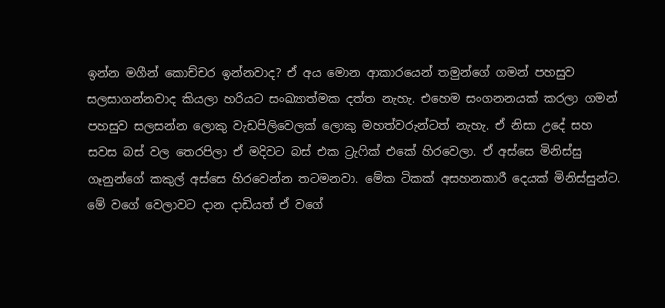ඉන්න මගීන් කොච්චර ඉන්නවාද? ඒ අය මොන ආකාරයෙන් තමුන්ගේ ගමන් පහසුව සලසාගන්නවාද කියලා හරියට සංඛ්‍යාත්මක දත්ත නැහැ. එහෙම සංගනනයක් කරලා ගමන් පහසුව සලසන්න ලොකු වැඩපිලිවෙලක් ලොකු මහත්වරුන්ටත් නැහැ. ඒ නිසා උදේ සහ සවස බස් වල තෙරපිලා ඒ මදිවට බස් එක ට්‍රැෆික් එකේ හිරවෙලා. ඒ අස්සෙ මිනිස්සු ගෑනුන්ගේ කකුල් අස්සෙ හිරවෙන්න තටමනවා. මේක ටිකක් අසහනකාරී දෙයක් මිනිස්සුන්ට. මේ වගේ වෙලාවට දාන දාඩියත් ඒ වගේ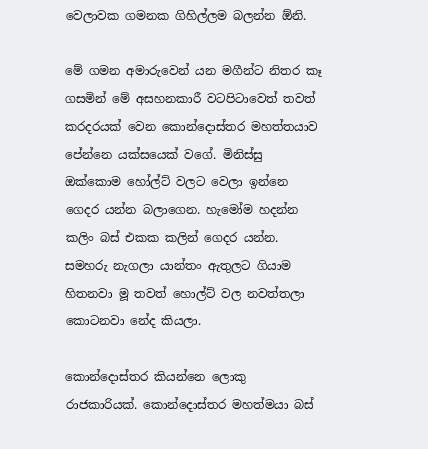වෙලාවක ගමනක ගිහිල්ලම බලන්න ඕනි.

මේ ගමන අමාරුවෙන් යන මගීන්ට නිතර කෑ ගසමින් මේ අසහනකාරී වටපිටාවෙත් තවත් කරදරයක් වෙන කොන්දොස්තර මහත්තයාව පේන්නෙ යක්සයෙක් වගේ. මිනිස්සු ඔක්කොම හෝල්ට් වලට වෙලා ඉන්නෙ ගෙදර යන්න බලාගෙන. හැමෝම හදන්න කලිං බස් එකක කලින් ගෙදර යන්න. සමහරු නැගලා යාන්තං ඇතුලට ගියාම හිතනවා මූ තවත් හොල්ට් වල නවත්තලා කොටනවා නේද කියලා.

කොන්දොස්තර කියන්නෙ ලොකු රාජකාරියක්. කොන්දොස්තර මහත්මයා බස්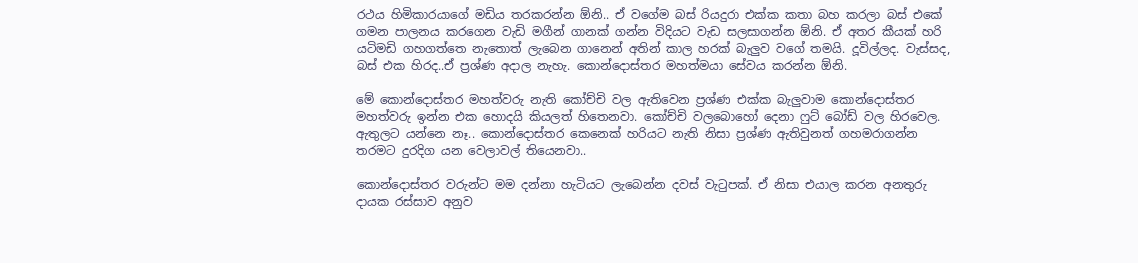රථය හිමිකාරයාගේ මඩිය තරකරන්න ඕනි.. ඒ වගේම බස් රියදුරා එක්ක කතා බහ කරලා බස් එකේ ගමන පාලනය කරගෙන වැඩි මගීන් ගානක් ගන්න විදියට වැඩ සලසාගන්න ඕනි. ඒ අතර කීයක් හරි යටිමඩි ගහගත්තෙ නැතොත් ලැබෙන ගානෙන් අතින් කාල හරක් බැලුව වගේ තමයි. දූවිල්ලද. වැස්සද, බස් එක හිරද..ඒ ප්‍රශ්ණ අදාල නැහැ. කොන්දොස්තර මහත්මයා සේවය කරන්න ඕනි.

මේ කොන්දොස්තර මහත්වරු නැති කෝච්චි වල ඇතිවෙන ප්‍රශ්ණ එක්ක බැලුවාම කොන්දොස්තර මහත්වරු ඉන්න එක හොදයි කියලත් හිතෙනවා. කෝච්චි වලබොහෝ දෙනා ෆුට් බෝඩ් වල හිරවෙල. ඇතුලට යන්නෙ නෑ.. කොන්දොස්තර කෙනෙක් හරියට නැති නිසා ප්‍රශ්ණ ඇතිවුනත් ගහමරාගන්න තරමට දුරදිග යන වෙලාවල් තියෙනවා..

කොන්දොස්තර වරුන්ට මම දන්නා හැටියට ලැබෙන්න දවස් වැටුපක්. ඒ නිසා එයාල කරන අනතුරු දායක රස්සාව අනුව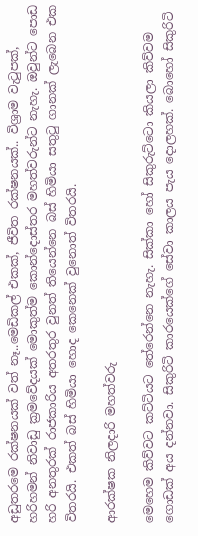අඩුතරමෙ රක්ෂනයක් වත් නෑ..මෙඩිකල් එකක්, ජීවිත රක්ෂනයක්.. විශ්‍රාම වැටුපක්, හරිහමන් නිවාඩු ක්‍රමවේදයක් මොකුත්ම කොන්දොස්තර මහත්වරුන්ට නැහැ. ඔවුන්ට පොඩ හරි අනතුරක් රාජකාරිය අතරතුර වුනත් තියෙන්නෙ බස් හිමියා සතුටු ගානක් ලැබෙන එක විතරයි. එකත් බස් හිමියා හොද කෙනෙක් වුනොත් විතරයි.

ආරක්ෂක නිලදාරි මහත්වරු

මෙහෙම කිව්වට කට්ටියට තේරෙන්නෙ නැහැ. සික්කා හෝ සිකුරුට්ටො කියලා කිව්වම ගොඩක් අය දන්නවා. සිකුරිටි කාරයෙක්ගේ සේවා කාලය පැය දොලහක්. බොහෝ සිකුරිටි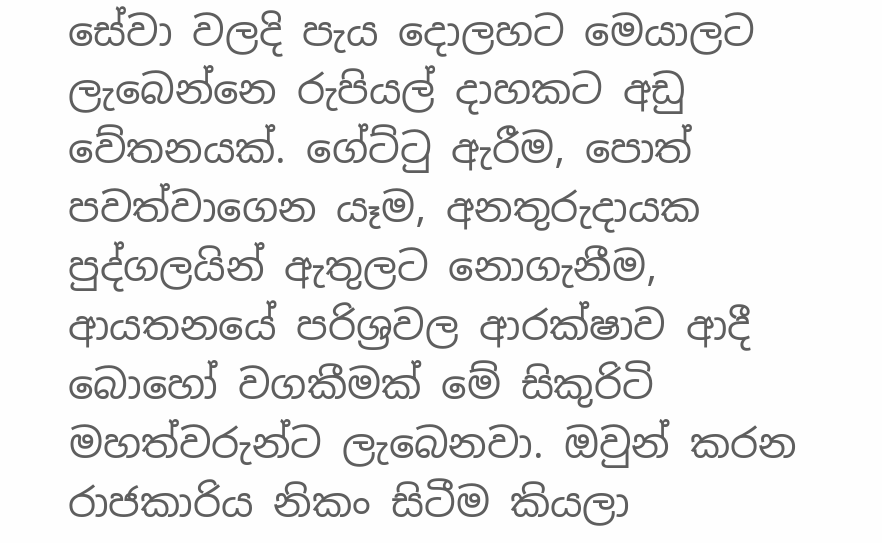සේවා වලදි පැය දොලහට මෙයාලට ලැබෙන්නෙ රුපියල් දාහකට අඩු වේතනයක්. ගේට්ටු ඇරීම, පොත් පවත්වාගෙන යෑම, අනතුරුදායක පුද්ගලයින් ඇතුලට නොගැනීම, ආයතනයේ පරිශ්‍රවල ආරක්ෂාව ආදී බොහෝ වගකීමක් මේ සිකුරිටි මහත්වරුන්ට ලැබෙනවා. ඔවුන් කරන රාජකාරිය නිකං සිටීම කියලා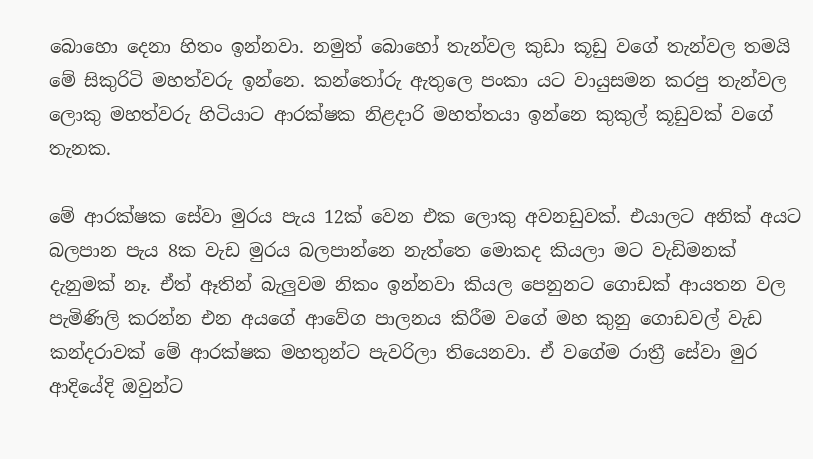බොහො දෙනා හිතං ඉන්නවා. නමුත් බොහෝ තැන්වල කුඩා කූඩු වගේ තැන්වල තමයි මේ සිකුරිටි මහත්වරු ඉන්නෙ. කන්තෝරු ඇතුලෙ පංකා යට වායුසමන කරපු තැන්වල ලොකු මහත්වරු හිටියාට ආරක්ෂක නිළදාරි මහත්තයා ඉන්නෙ කුකුල් කූඩුවක් වගේ තැනක.

මේ ආරක්ෂක සේවා මුරය පැය 12ක් වෙන එක ලොකු අවනඩුවක්. එයාලට අනික් අයට බලපාන පැය 8ක වැඩ මුරය බලපාන්නෙ නැත්තෙ මොකද කියලා මට වැඩිමනක් දැනුමක් නෑ. ඒත් ඈතින් බැලුවම නිකං ඉන්නවා කියල පෙනුනට ගොඩක් ආයතන වල පැමිණිලි කරන්න එන අයගේ ආවේග පාලනය කිරීම වගේ මහ කුනු ගොඩවල් වැඩ කන්දරාවක් මේ ආරක්ෂක මහතුන්ට පැවරිලා තියෙනවා. ඒ වගේම රාත්‍රී සේවා මුර ආදියේදි ඔවුන්ට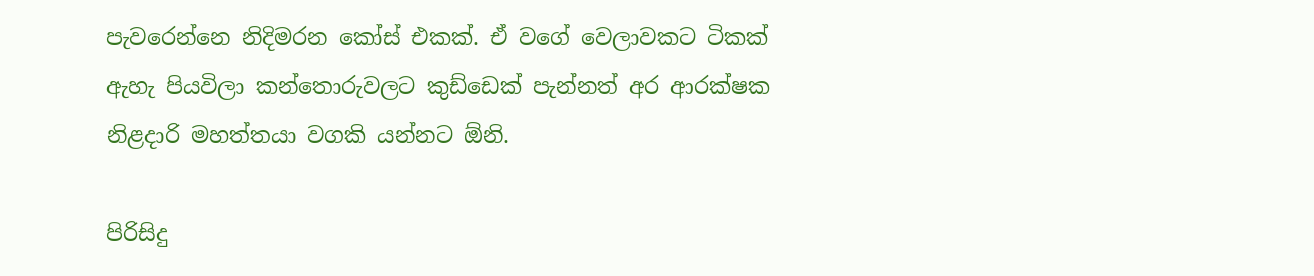පැවරෙන්නෙ නිදිමරන කෝස් එකක්. ඒ වගේ වෙලාවකට ටිකක් ඇහැ පියවිලා කන්තොරුවලට කුඩ්ඩෙක් පැන්නත් අර ආරක්ෂක නිළදාරි මහත්තයා වගකි යන්නට ඕනි.

පිරිසිදු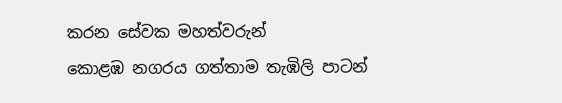කරන සේවක මහත්වරුන්
කොළඹ නගරය ගත්තාම තැඹිලි පාටන්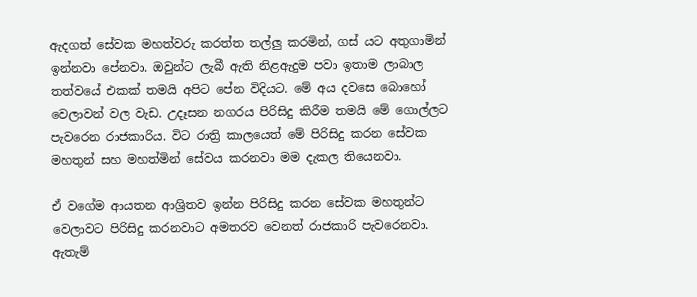ඇදගත් සේවක මහත්වරු කරත්ත තල්ලු කරමින්, ගස් යට අතුගාමින් ඉන්නවා පේනවා. ඔවුන්ට ලැබී ඇති නිළඇදුම පවා ඉතාම ලාබාල තත්වයේ එකක් තමයි අපිට පේන විදියට. මේ අය දවසෙ බොහෝ වෙලාවන් වල වැඩ. උදෑසන නගරය පිරිසිදු කිරීම තමයි මේ ගොල්ලට පැවරෙන රාජකාරිය. විට රාත්‍රි කාලයෙත් මේ පිරිසිදු කරන සේවක මහතුන් සහ මහත්මින් සේවය කරනවා මම දැකල තියෙනවා.

ඒ වගේම ආයතන ආශ්‍රිතව ඉන්න පිරිසිදු කරන සේවක මහතුන්ට වෙලාවට පිරිසිදු කරනවාට අමතරව වෙනත් රාජකාරි පැවරෙනවා. ඇතැම්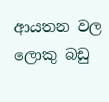ආයතන වල ලොකු බඩු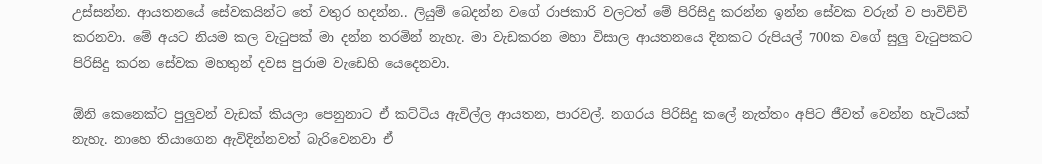උස්සන්න. ආයතනයේ සේවකයින්ට තේ වතුර හදන්න.. ලියුම් බෙදන්න වගේ රාජකාරි වලටත් මේ පිරිසිදු කරන්න ඉන්න සේවක වරුන් ව පාවිච්චි කරනවා. මේ අයට නියම කල වැටුපක් මා දන්න තරමින් නැහැ. මා වැඩකරන මහා විසාල ආයතනයෙ දිනකට රුපියල් 700ක වගේ සුලු වැටුපකට පිරිසිදු කරන සේවක මහතුන් දවස පුරාම වැඩෙහි යෙදෙනවා.

ඕනි කෙනෙක්ට පුලුවන් වැඩක් කියලා පෙනුනාට ඒ කට්ටිය ඇවිල්ල ආයතන, පාරවල්. නගරය පිරිසිදු කලේ නැත්තං අපිට ජීවත් වෙන්න හැටියක් නැහැ. නාහෙ තියාගෙන ඇවිදින්නවත් බැරිවෙනවා ඒ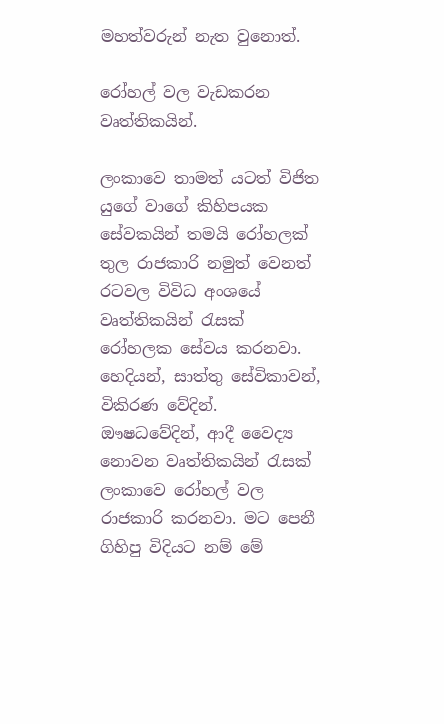මහත්වරුන් නැත වුනොත්.

රෝහල් වල වැඩකරන වෘත්තිකයින්.

ලංකාවෙ තාමත් යටත් විජිත යුගේ වාගේ කිහිපයක සේවකයින් තමයි රෝහලක් තුල රාජකාරි නමුත් වෙනත් රටවල විවිධ අංශයේ වෘත්තිකයින් රැසක් රෝහලක සේවය කරනවා. හෙදියන්, සාත්තු සේවිකාවන්, විකිරණ වේදින්. ඖෂධවේදින්, ආදී වෛද්‍ය නොවන වෘත්තිකයින් රැසක් ලංකාවෙ රෝහල් වල රාජකාරි කරනවා. මට පෙනී ගිහිපු විදියට නම් මේ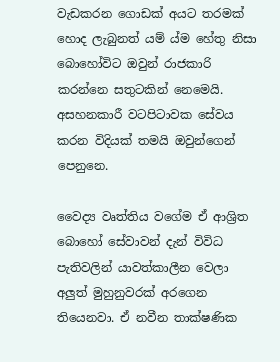වැඩකරන ගොඩක් අයට තරමක් හොද ලැබුනත් යම් ය්ම හේතු නිසා බොහෝවිට ඔවුන් රාජකාරි කරන්නෙ සතුටකින් නෙමෙයි. අසහනකාරී වටපිටාවක සේවය කරන විදියක් තමයි ඔවුන්ගෙන් පෙනුනෙ.

වෛද්‍ය වෘත්තිය වගේම ඒ ආශ්‍රිත බොහෝ සේවාවන් දැන් විවිධ පැතිවලින් යාවත්කාලීන වෙලා අලුත් මුහුනුවරක් අරගෙන තියෙනවා. ඒ නවීන තාක්ෂණික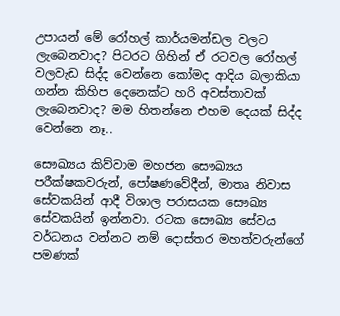උපායන් මේ රෝහල් කාර්යමන්ඩල වලට ලැබෙනවාද? පිටරට ගිහින් ඒ රටවල රෝහල් වලවැඩ සිද්ද වෙන්නෙ කෝමද ආදිය බලාකියා ගන්න කිහිප දෙනෙක්ට හරි අවස්තාවක් ලැබෙනවාද? මම හිතන්නෙ එහම දෙයක් සිද්ද වෙන්නෙ නෑ..

සෞඛ්‍යය කිව්වාම මහජන සෞඛ්‍යය පරීක්ෂකවරුන්, පෝෂණවේදීන්, මාතෘ නිවාස සේවකයින් ආදී විශාල පරාසයක සෞඛ්‍ය සේවකයින් ඉන්නවා. රටක සෞඛ්‍ය සේවය වර්ධනය වන්නට නම් දොස්තර මහත්වරුන්ගේ පමණක්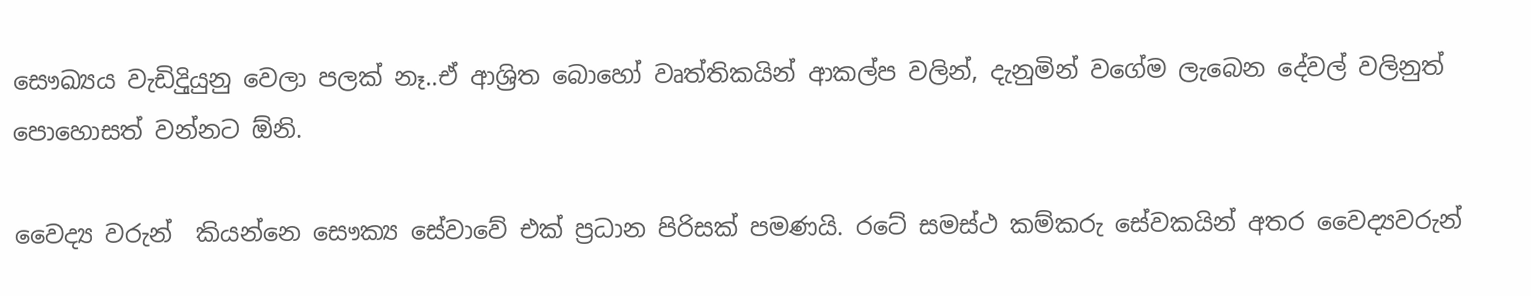සෞඛ්‍යය වැඩිදිුයුනු වෙලා පලක් නෑ..ඒ ආශ්‍රිත බොහෝ වෘත්තිකයින් ආකල්ප වලින්, දැනුමින් වගේම ලැබෙන දේවල් වලිනුත් පොහොසත් වන්නට ඕනි.

වෛද්‍ය වරුන්  කියන්නෙ සෞක්‍ය සේවාවේ එක් ප්‍රධාන පිරිසක් පමණයි. රටේ සමස්ථ කම්කරු සේවකයින් අතර වෛද්‍යවරුන්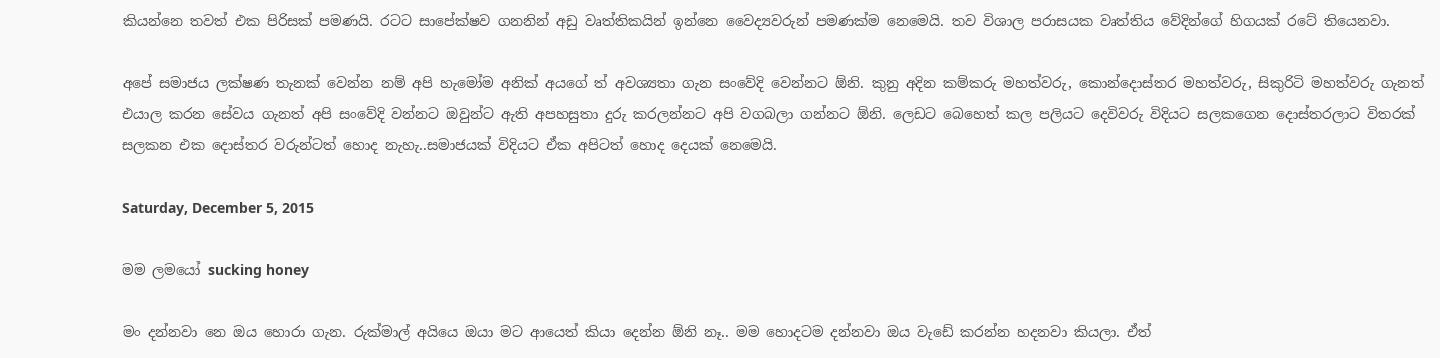කියන්නෙ තවත් එක පිරිසක් පමණයි. රටට සාපේක්ෂව ගනනින් අඩු වෘත්තිකයින් ඉන්නෙ වෛද්‍යවරුන් පමණක්ම නෙමෙයි. තව විශාල පරාසයක වෘත්තිය වේදින්ගේ හිගයක් රටේ තියෙනවා.

අපේ සමාජය ලක්ෂණ තැනක් වෙන්න නම් අපි හැමෝම අනික් අයගේ ත් අවශ්‍යතා ගැන සංවේදි වෙන්නට ඕනි. කුනු අදින කම්කරු මහත්වරු, කොන්දොස්තර මහත්වරු, සිකුරිටි මහත්වරු ගැනත් එයාල කරන සේවය ගැනත් අපි සංවේදි වන්නට ඔවුන්ට ඇති අපහසුතා දුරු කරලන්නට අපි වගබලා ගන්නට ඕනි. ලෙඩට බෙහෙත් කල පලියට දෙවිවරු විදියට සලකගෙන දොස්තරලාට විතරක් සලකන එක දොස්තර වරුන්ටත් හොද නැහැ..සමාජයක් විදියට ඒක අපිටත් හොද දෙයක් නෙමෙයි.

Saturday, December 5, 2015

මම ලමයෝ sucking honey

මං දන්නවා නෙ ඔය හොරා ගැන. රුක්මාල් අයියෙ ඔයා මට ආයෙත් කියා දෙන්න ඕනි නෑ.. මම හොදටම දන්නවා ඔය වැඩේ කරන්න හදනවා කියලා. ඒත්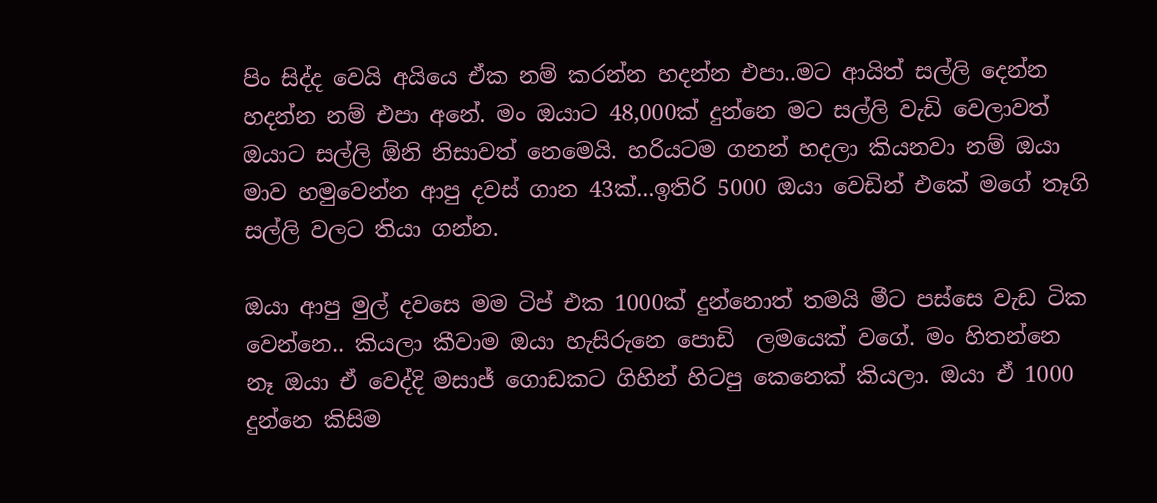පිං සිද්ද වෙයි අයියෙ ඒක නම් කරන්න හදන්න එපා..මට ආයිත් සල්ලි දෙන්න හදන්න නම් එපා අනේ. මං ඔයාට 48,000ක් දුන්නෙ මට සල්ලි වැඩි වෙලාවත් ඔයාට සල්ලි ඕනි නිසාවත් නෙමෙයි. හරියටම ගනන් හදලා කියනවා නම් ඔයා මාව හමුවෙන්න ආපු දවස් ගාන 43ක්...ඉතිරි 5000 ඔයා වෙඩින් එකේ මගේ තෑගි සල්ලි වලට තියා ගන්න.

ඔයා ආපු මුල් දවසෙ මම ටිප් එක 1000ක් දුන්නොත් තමයි මීට පස්සෙ වැඩ ටික වෙන්නෙ.. කියලා කීවාම ඔයා හැසිරුනෙ පොඩි  ලමයෙක් වගේ. මං හිතන්නෙ නෑ ඔයා ඒ වෙද්දි මසාජ් ගොඩකට ගිහින් හිටපු කෙනෙක් කියලා. ඔයා ඒ 1000 දුන්නෙ කිසිම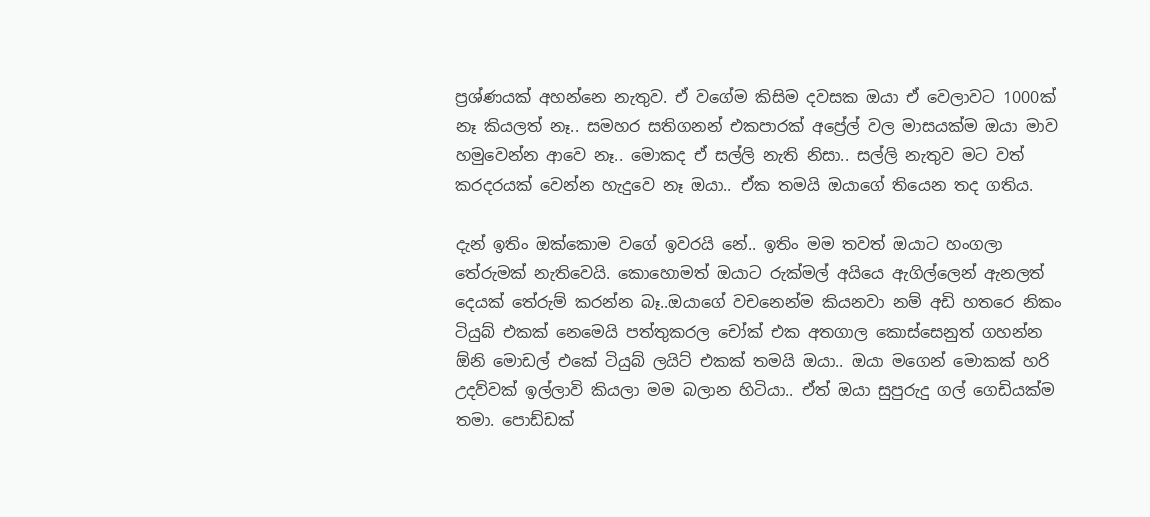ප්‍රශ්ණයක් අහන්නෙ නැතුව. ඒ වගේම කිසිම දවසක ඔයා ඒ වෙලාවට 1000ක් නෑ කියලත් නෑ.. සමහර සතිගනන් එකපාරක් අප්‍රේල් වල මාසයක්ම ඔයා මාව හමුවෙන්න ආවෙ නෑ.. මොකද ඒ සල්ලි නැති නිසා.. සල්ලි නැතුව මට වත් කරදරයක් වෙන්න හැදුවෙ නෑ ඔයා.. ඒක තමයි ඔයාගේ තියෙන තද ගතිය.

දැන් ඉතිං ඔක්කොම වගේ ඉවරයි නේ.. ඉතිං මම තවත් ඔයාට හංගලා තේරුමක් නැතිවෙයි. කොහොමත් ඔයාට රුක්මල් අයියෙ ඇගිල්ලෙන් ඇනලත් දෙයක් තේරුම් කරන්න බෑ..ඔයාගේ වචනෙන්ම කියනවා නම් අඩි හතරෙ නිකං ටියුබ් එකක් නෙමෙයි පත්තුකරල චෝක් එක අතගාල කොස්සෙනුත් ගහන්න ඕනි මොඩල් එකේ ටියුබ් ලයිට් එකක් තමයි ඔයා.. ඔයා මගෙන් මොකක් හරි උදව්වක් ඉල්ලාවි කියලා මම බලාන හිටියා.. ඒත් ඔයා සුපුරුදු ගල් ගෙඩියක්ම තමා. පොඩ්ඩක්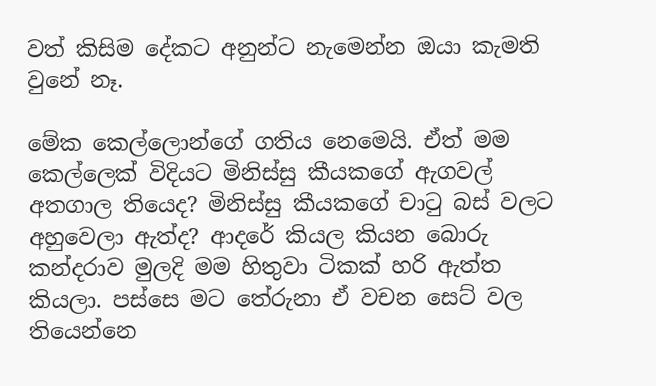වත් කිසිම දේකට අනුන්ට නැමෙන්න ඔයා කැමති වුනේ නෑ.

මේක කෙල්ලොන්ගේ ගතිය නෙමෙයි. ඒත් මම කෙල්ලෙක් විදියට මිනිස්සු කීයකගේ ඇගවල් අතගාල තියෙද? මිනිස්සු කීයකගේ චාටු බස් වලට අහුවෙලා ඇත්ද? ආදරේ කියල කියන බොරු කන්දරාව මුලදි මම හිතුවා ටිකක් හරි ඇත්ත කියලා. පස්සෙ මට තේරුනා ඒ වචන සෙට් වල තියෙන්නෙ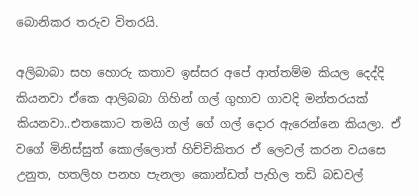බොනිකර තරුව විතරයි.

අලිබාබා සහ හොරු කතාව ඉස්සර අපේ ආත්තම්ම කියල දෙද්දි කියනවා ඒකෙ ආලිබබා ගිහින් ගල් ගුහාව ගාවදි මන්තරයක් කියනවා..එතකොට තමයි ගල් ගේ ගල් දොර ඇරෙන්නෙ කියලා. ඒ වගේ මිනිස්සුත් කොල්ලොත් හිච්චිකිතර ඒ ලෙවල් කරන වයසෙ උනුත, හතලිහ පනහ පැනලා කොන්ඩත් පැහිල තඩි බඩවල්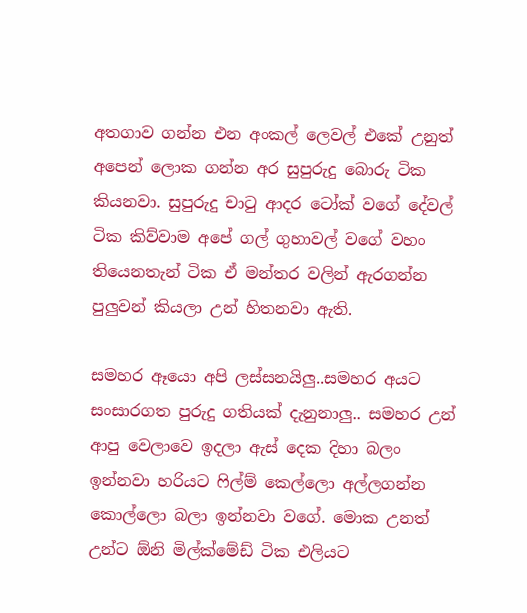අතගාව ගන්න එන අංකල් ලෙවල් එකේ උනුත් අපෙන් ලොක ගන්න අර සුපුරුදු බොරු ටික කියනවා. සුපුරුදු චාටු ආදර ටෝක් වගේ දේවල් ටික කිව්වාම අපේ ගල් ගුහාවල් වගේ වහං තියෙනතැන් ටික ඒ මන්තර වලින් ඇරගන්න පුලුවන් කියලා උන් හිතනවා ඇති.

සමහර ඈයො අපි ලස්සනයිලු..සමහර අයට සංසාරගත පුරුදු ගතියක් දැනුනාලු.. සමහර උන් ආපු වෙලාවෙ ඉදලා ඇස් දෙක දිහා බලං ඉන්නවා හරියට ෆිල්ම් කෙල්ලො අල්ලගන්න කොල්ලො බලා ඉන්නවා වගේ. මොක උනත් උන්ට ඕනි මිල්ක්මේඩ් ටික එලියට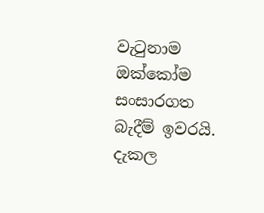වැටුනාම ඔක්කෝම සංසාරගත බැදීම් ඉවරයි. දැකල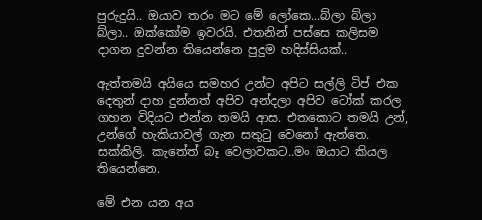පුරුදුයි.. ඔයාව තරං මට මේ ලෝකෙ...බ්ලා බ්ලා බ්ලා.. ඔක්කෝම ඉවරයි. එතනින් පස්සෙ කලිසම දාගන දුවන්න තියෙන්නෙ පුදුම හදිස්සියක්..

ඇත්තමයි අයියෙ සමහර උන්ට අපිට සල්ලි ටිප් එක දෙතුන් දාහ දුන්නත් අපිව අන්දලා අපිව ටෝක් කරල ගහන විදියට එන්න තමයි ආස. එතකොට තමයි උන්, උන්ගේ හැකියාවල් ගැන සතුටු වෙනෝ ඇත්තෙ. සක්කිලි. කැතේත් බෑ වෙලාවකට..මං ඔයාට කියල තියෙන්නෙ.

මේ එන යන අය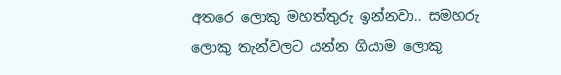අතරෙ ලොකු මහත්තුරු ඉන්නවා.. සමහරු ලොකු තැන්වලට යන්න ගියාම ලොකු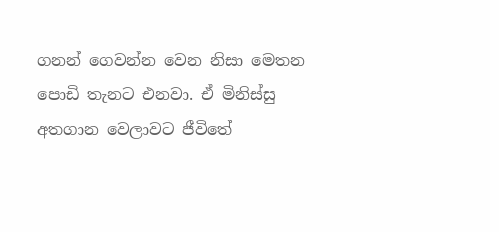ගනන් ගෙවන්න වෙන නිසා මෙතන පොඩි තැනට එනවා. ඒ මිනිස්සු අතගාන වෙලාවට ජීවිතේ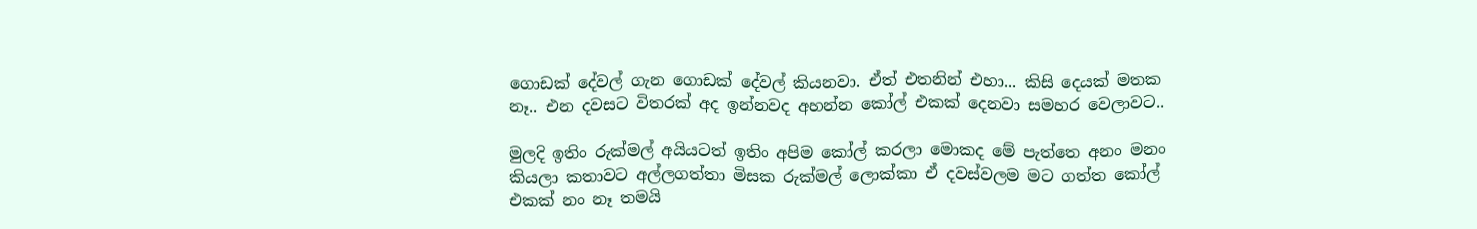ගොඩක් දේවල් ගැන ගොඩක් දේවල් කියනවා. ඒත් එතනින් එහා... කිසි දෙයක් මතක නෑ.. එන දවසට විතරක් අද ඉන්නවද අහන්න කෝල් එකක් දෙනවා සමහර වෙලාවට..

මුලදි ඉතිං රුක්මල් අයියටත් ඉතිං අපිම කෝල් කරලා මොකද මේ පැත්තෙ අනං මනං කියලා කතාවට අල්ලගත්තා මිසක රුක්මල් ලොක්කා ඒ දවස්වලම මට ගත්ත කෝල් එකක් නං නෑ තමයි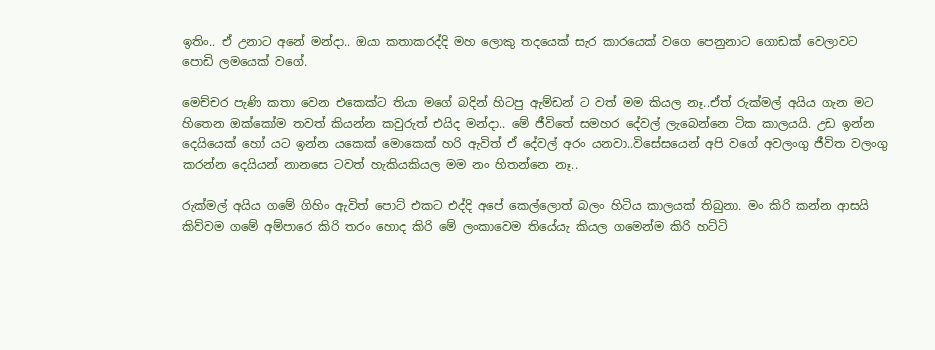ඉතිං.. ඒ උනාට අනේ මන්දා.. ඔයා කතාකරද්දි මහ ලොකු තදයෙක් සැර කාරයෙක් වගෙ පෙනුනාට ගොඩක් වෙලාවට පොඩි ලමයෙක් වගේ.

මෙච්චර පැණි කතා වෙන එකෙක්ට තියා මගේ බදින් හිටපු ඇම්ඩන් ට වත් මම කියල නෑ..ඒත් රුක්මල් අයිය ගැන මට හිතෙන ඔක්කෝම තවත් කියන්න කවුරුත් එයිද මන්දා.. මේ ජීවිතේ සමහර දේවල් ලැබෙන්නෙ ටික කාලයයි. උඩ ඉන්න දෙයියෙක් හෝ යට ඉන්න යකෙක් මොකෙක් හරි ඇවිත් ඒ දේවල් අරං යනවා..විසේසයෙන් අපි වගේ අවලංගු ජීවිත වලංගු කරන්න දෙයියන් නානසෙ ටවත් හැකියකියල මම නං හිතන්නෙ නෑ..

රුක්මල් අයිය ගමේ ගිහිං ඇවිත් පොට් එකට එද්දි අපේ කෙල්ලොත් බලං හිටිය කාලයක් තිබුනා. මං කිරි කන්න ආසයි කිව්වම ගමේ අම්පාරෙ කිරි තරං හොද කිරි මේ ලංකාවෙම තියේයැ කියල ගමෙන්ම කිරි හට්ටි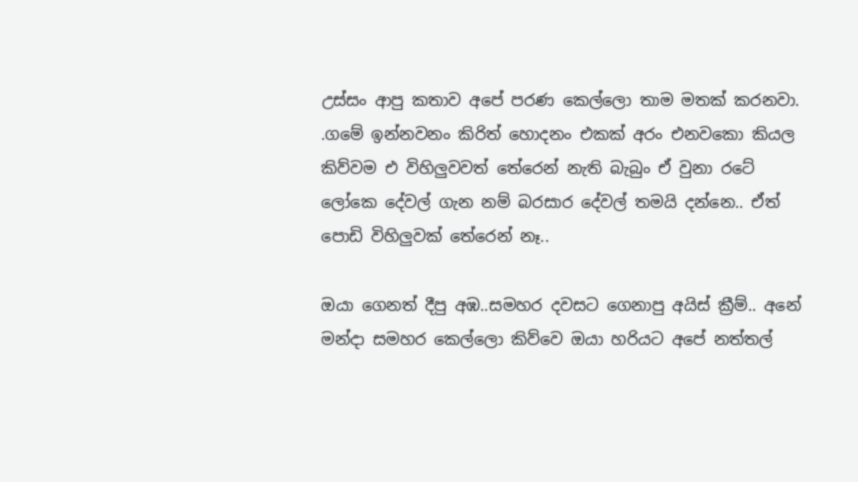උස්සං ආපු කතාව අපේ පරණ කෙල්ලො තාම මතක් කරනවා. .ගමේ ඉන්නවනං කිරිත් හොදනං එකක් අරං එනවකො කියල කිව්වම එ විහිලුවවත් තේරෙන් නැති බැබුං ඒ වුනා රටේ ලෝකෙ දේවල් ගැන නම් බරසාර දේවල් තමයි දන්නෙ.. ඒත් පොඩි විහිලුවක් තේරෙන් නෑ..

ඔයා ගෙනත් දීපු අඹ..සමහර දවසට ගෙනාපු අයිස් ක්‍රීම්.. අනේ මන්දා සමහර කෙල්ලො කිව්වෙ ඔයා හරියට අපේ නත්තල්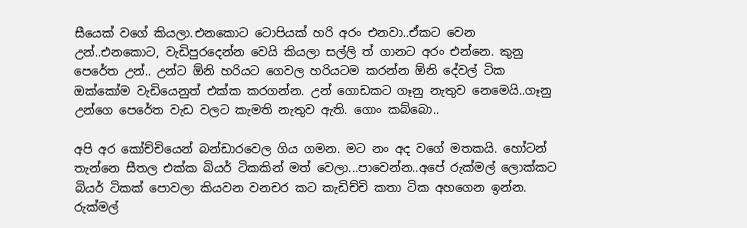සීයෙක් වගේ කියලා.එනකොට ටොපියක් හරි අරං එනවා..ඒකට වෙන උන්..එනකොට, වැඩිපුරදෙන්න වෙයි කියලා සල්ලි ත් ගානට අරං එන්නෙ. කුනු පෙරේත උන්.. උන්ට ඕනි හරියට ගෙවල හරියටම කරන්න ඕනි දේවල් ටික ඔක්කෝම වැඩියෙනුත් එක්ක කරගන්න. උන් ගොඩකට ගෑනු නැතුව නෙමෙයි..ගෑනු උන්ගෙ පෙරේත වැඩ වලට කැමති නැතුව ඇති. ගොං කබ්බො..

අපි අර කෝච්චියෙන් බන්ඩාරවෙල ගිය ගමන. මට නං අද වගේ මතකයි. හෝටන් තැන්නෙ සීතල එක්ක බියර් ටිකකින් මත් වෙලා...පාවෙන්න..අපේ රුක්මල් ලොක්කට බියර් ටිකක් පොවලා කියවන වනචර කට කැඩිච්චි කතා ටික අහගෙන ඉන්න. රුක්මල්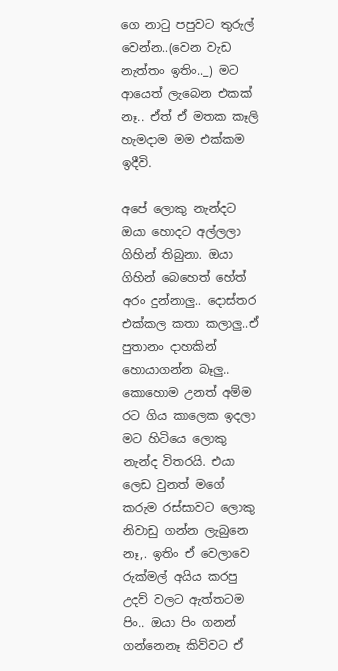ගෙ නාටු පපුවට තුරුල් වෙන්න..(වෙන වැඩ නැත්තං ඉතිං.._) මට ආයෙත් ලැබෙන එකක් නෑ.. ඒත් ඒ මතක කෑලි හැමදාම මම එක්කම ඉදීවි.

අපේ ලොකු නැන්දට ඔයා හොදට අල්ලලා ගිහින් තිබුනා. ඔයා ගිහින් බෙහෙත් හේත් අරං දුන්නාලු.. දොස්තර එක්කල කතා කලාලු..ඒ පුතානං දාහකින් හොයාගන්න බෑලු.. කොහොම උනත් අම්ම රට ගිය කාලෙක ඉදලා මට හිටියෙ ලොකු නැන්ද විතරයි. එයා ලෙඩ වුනත් මගේ කරුම රස්සාවට ලොකු නිවාඩු ගන්න ලැබුනෙ නෑ,. ඉතිං ඒ වෙලාවෙ රුක්මල් අයිය කරපු උදව් වලට ඇත්තටම පිං.. ඔයා පිං ගනන් ගන්නෙනෑ කිව්වට ඒ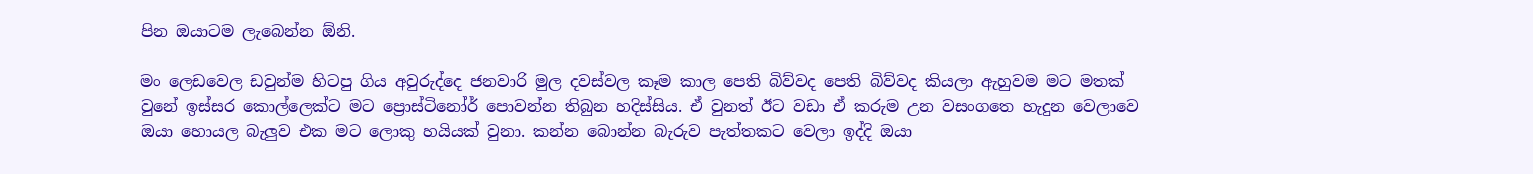පින ඔයාටම ලැබෙන්න ඕනි.

මං ලෙඩවෙල ඩවුන්ම හිටපු ගිය අවුරුද්දෙ ජනවාරි මුල දවස්වල කෑම කාල පෙති බිව්වද පෙති බිව්වද කියලා ඇහුවම මට මතක් වුනේ ඉස්සර කොල්ලෙක්ට මට ප්‍රොස්ටිනෝර් පොවන්න තිබුන හදිස්සිය. ඒ වුනත් ඊට වඩා ඒ කරුම උන වසංගතෙ හැදුන වෙලාවෙ ඔයා හොයල බැලුව එක මට ලොකු හයියක් වුනා. කන්න බොන්න බැරුව පැත්තකට වෙලා ඉද්දි ඔයා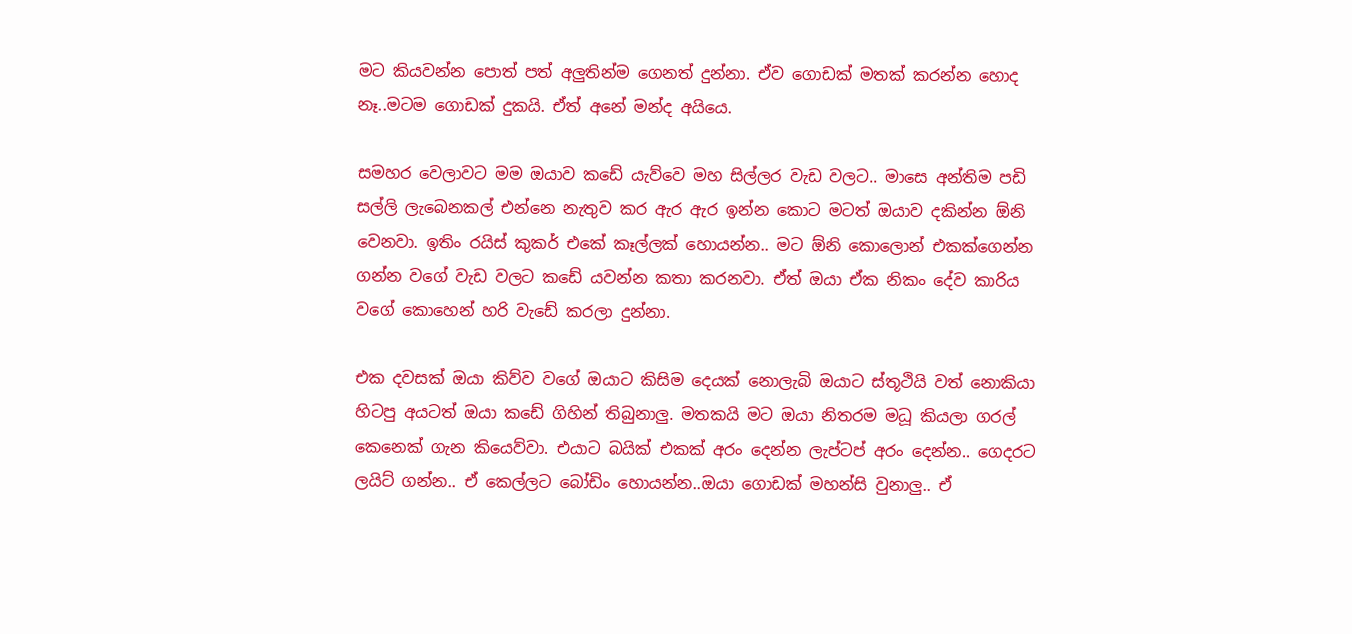මට කියවන්න පොත් පත් අලුතින්ම ගෙනත් දුන්නා. ඒව ගොඩක් මතක් කරන්න හොද නෑ..මටම ගොඩක් දුකයි. ඒත් අනේ මන්ද අයියෙ.

සමහර වෙලාවට මම ඔයාව කඩේ යැව්වෙ මහ සිල්ලර වැඩ වලට.. මාසෙ අන්තිම පඩි සල්ලි ලැබෙනකල් එන්නෙ නැතුව කර ඇර ඇර ඉන්න කොට මටත් ඔයාව දකින්න ඕනි වෙනවා. ඉතිං රයිස් කුකර් එකේ කෑල්ලක් හොයන්න.. මට ඕනි කොලොන් එකක්ගෙන්න ගන්න වගේ වැඩ වලට කඩේ යවන්න කතා කරනවා. ඒත් ඔයා ඒක නිකං දේව කාරිය වගේ කොහෙන් හරි වැඩේ කරලා දුන්නා.

එක දවසක් ඔයා කිව්ව වගේ ඔයාට කිසිම දෙයක් නොලැබි ඔයාට ස්තූථියි වත් නොකියා හිටපු අයටත් ඔයා කඩේ ගිහින් තිබුනාලු. මතකයි මට ඔයා නිතරම මධූ කියලා ගරල් කෙනෙක් ගැන කියෙව්වා. එයාට බයික් එකක් අරං දෙන්න ලැප්ටප් අරං දෙන්න.. ගෙදරට ලයිට් ගන්න.. ඒ කෙල්ලට බෝඩිං හොයන්න..ඔයා ගොඩක් මහන්සි වුනාලු.. ඒ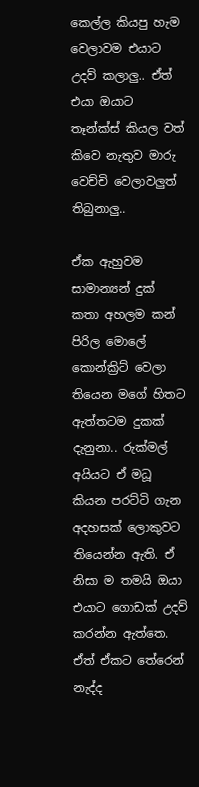කෙල්ල කියපු හැම වෙලාවම එයාට උදව් කලාලු.. ඒත් එයා ඔයාට තෑන්ක්ස් කියල වත් කිවෙ නැතුව මාරු වෙච්චි වෙලාවලුත් තිබුනාලු..

ඒක ඇහුවම සාමාන්‍යන් දුක් කතා අහලම කන් පිරිල මොලේ කොන්ක්‍රිට් වෙලා තියෙන මගේ හිතට ඇත්තටම දුකක් දැනුනා.. රුක්මල් අයියට ඒ මධූ කියන පරට්ටි ගැන අදහසක් ලොකුවට තියෙන්න ඇති. ඒ නිසා ම තමයි ඔයා එයාට ගොඩක් උදව් කරන්න ඇත්තෙ. ඒත් ඒකට තේරෙන් නැද්ද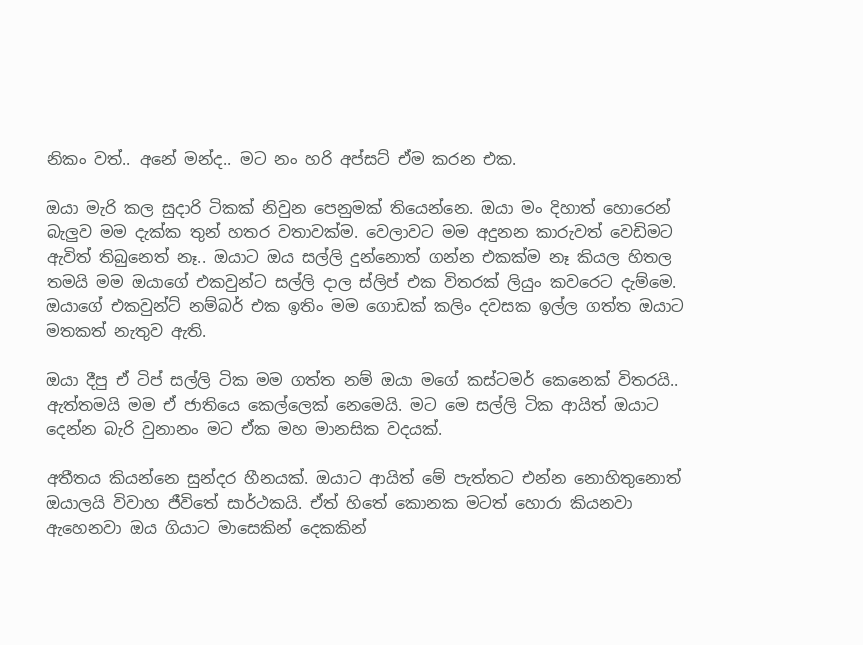නිකං වත්.. අනේ මන්ද.. මට නං හරි අප්සට් ඒම කරන එක.

ඔයා මැරි කල සුදාරි ටිකක් නිවුන පෙනුමක් තියෙන්නෙ. ඔයා මං දිහාත් හොරෙන් බැලුව මම දැක්ක තුන් හතර වතාවක්ම. වෙලාවට මම අදුනන කාරුවත් වෙඩිමට ඇවිත් තිබුනෙත් නෑ.. ඔයාට ඔය සල්ලි දුන්නොත් ගන්න එකක්ම නෑ කියල හිතල තමයි මම ඔයාගේ එකවුන්ට සල්ලි දාල ස්ලිප් එක විතරක් ලියුං කවරෙට දැම්මෙ. ඔයාගේ එකවුන්ට් නම්බර් එක ඉතිං මම ගොඩක් කලිං දවසක ඉල්ල ගත්ත ඔයාට මතකත් නැතුව ඇති.

ඔයා දීපු ඒ ටිප් සල්ලි ටික මම ගත්ත නම් ඔයා මගේ කස්ටමර් කෙනෙක් විතරයි.. ඇත්තමයි මම ඒ ජාතියෙ කෙල්ලෙක් නෙමෙයි. මට මෙ සල්ලි ටික ආයිත් ඔයාට දෙන්න බැරි වුනානං මට ඒක මහ මානසික වදයක්.

අතීතය කියන්නෙ සුන්දර හීනයක්. ඔයාට ආයිත් මේ පැත්තට එන්න නොහිතුනොත් ඔයාලයි විවාහ ජීවිතේ සාර්ථකයි. ඒත් හිතේ කොනක මටත් හොරා කියනවා ඇහෙනවා ඔය ගියාට මාසෙකින් දෙකකින්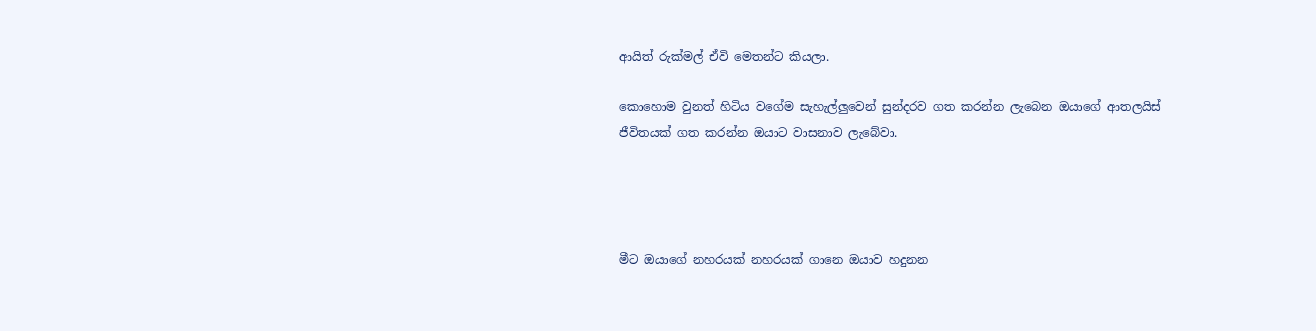ආයිත් රුක්මල් ඒවි මෙතන්ට කියලා.

කොහොම වුනත් හිටිය වගේම සැහැල්ලුවෙන් සුන්දරව ගත කරන්න ලැබෙන ඔයාගේ ආතලයිස් ජීවිතයක් ගත කරන්න ඔයාට වාසනාව ලැබේවා.




මීට ඔයාගේ නහරයක් නහරයක් ගානෙ ඔයාව හදුනන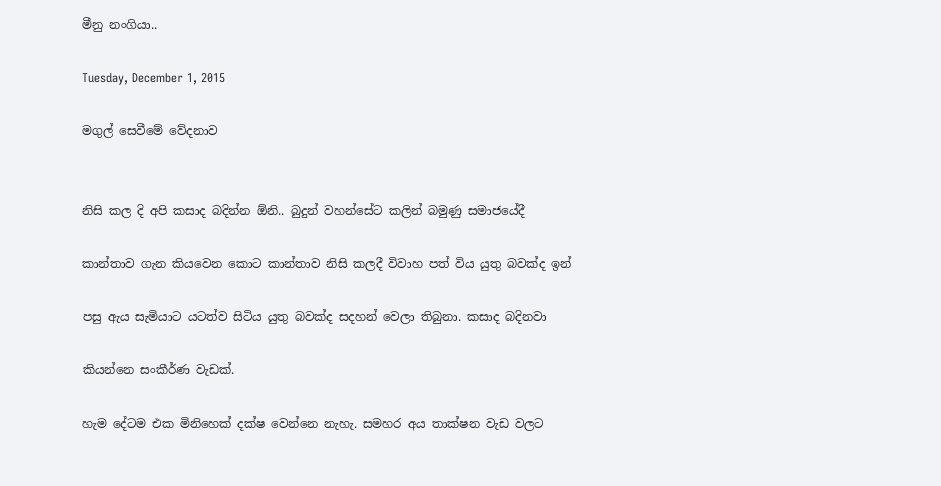මීනු නංගියා..

Tuesday, December 1, 2015

මගුල් සෙවීමේ වේදනාව


නිසි කල දි අපි කසාද බදින්න ඕනි.. බුදුන් වහන්සේට කලින් බමුණු සමාජයේදී

කාන්තාව ගැන කියවෙන කොට කාන්තාව නිසි කලදී විවාහ පත් විය යුතු බවක්ද ඉන්

පසු ඇය සැමියාට යටත්ව සිටිය යුතු බවක්ද සදහන් වෙලා තිබුනා. කසාද බදිනවා

කියන්නෙ සංකීර්ණ වැඩක්.

හැම දේටම එක මිනිහෙක් දක්ෂ වෙන්නෙ නැහැ. සමහර අය තාක්ෂන වැඩ වලට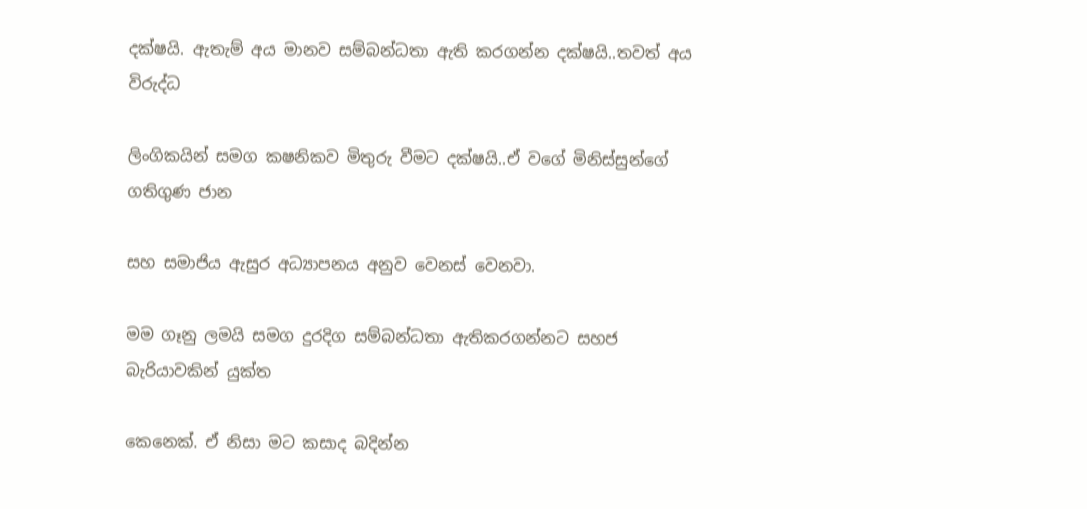දක්ෂයි. ඇතැම් අය මානව සම්බන්ධතා ඇති කරගන්න දක්ෂයි..තවත් අය විරුද්ධ

ලිංගිකයින් සමග කෂනිකව මිතුරු වීමට දක්ෂයි..ඒ වගේ මිනිස්සුන්ගේ ගතිගුණ ජාන

සහ සමාජිය ඇසුර අධ්‍යාපනය අනුව වෙනස් වෙනවා.

මම ගෑනු ලමයි සමග දුරදිග සම්බන්ධතා ඇතිකරගන්නට සහජ බැරියාවකින් යුක්ත

කෙනෙක්. ඒ නිසා මට කසාද බදින්න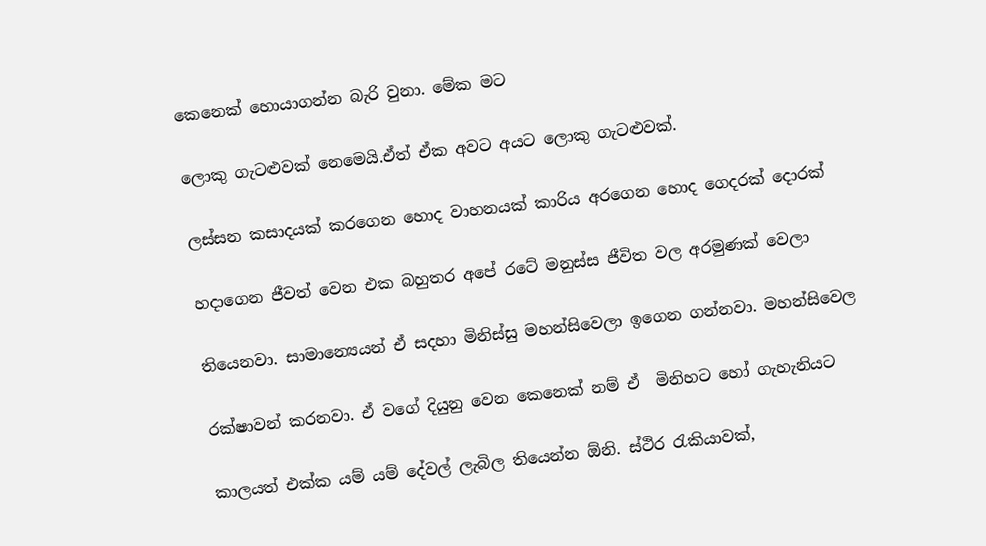කෙනෙක් හොයාගන්න බැරි වුනා. මේක මට

ලොකු ගැටළුවක් නෙමෙයි.ඒත් ඒක අවට අයට ලොකු ගැටළුවක්.

ලස්සන කසාදයක් කරගෙන හොද වාහනයක් කාරිය අරගෙන හොද ගෙදරක් දොරක්

හදාගෙන ජීවත් වෙන එක බහුතර අපේ රටේ මනුස්ස ජීවිත වල අරමුණක් වෙලා

තියෙනවා. සාමාන්‍යෙයන් ඒ සදහා මිනිස්සු මහන්සිවෙලා ඉගෙන ගන්නවා. මහන්සිවෙල

රක්ෂාවන් කරනවා. ඒ වගේ දියුනු වෙන කෙනෙක් නම් ඒ  මිනිහට හෝ ගැහැනියට

කාලයත් එක්ක යම් යම් දේවල් ලැබිල තියෙන්න ඕනි. ස්ථිර රැකියාවක්,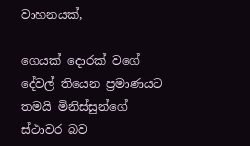වාහනයක්,

ගෙයක් දොරක් වගේ දේවල් තියෙන ප්‍රමාණයට තමයි මිනිස්සුන්ගේ ස්ථාවර බව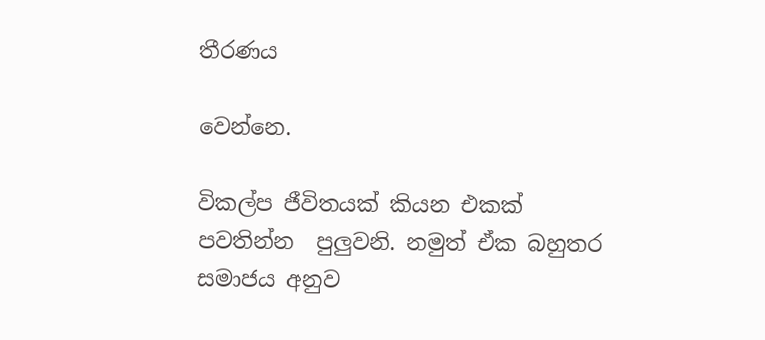තීරණය

වෙන්නෙ.

විකල්ප ජීවිතයක් කියන එකක් පවතින්න  පුලුවනි. නමුත් ඒක බහුතර සමාජය අනුව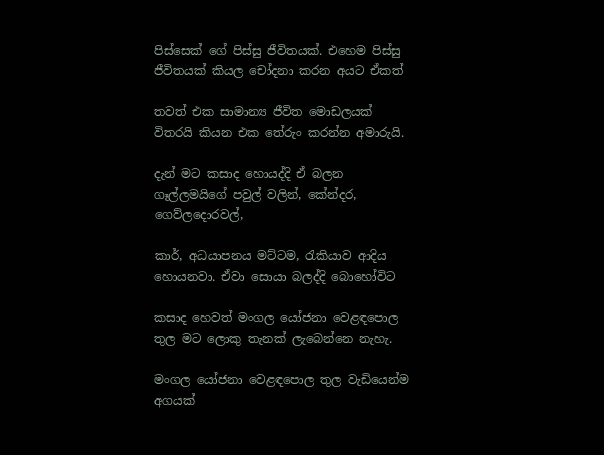පිස්සෙක් ගේ පිස්සු ජීවිතයක්. එහෙම පිස්සු ජීවිතයක් කියල චෝදනා කරන අයට ඒකත්

තවත් එක සාමාන්‍ය ජීවිත මොඩලයක් විතරයි කියන එක තේරුං කරන්න අමාරුයි.

දැන් මට කසාද හොයද්දි ඒ බලන ගෑල්ලමයිගේ පවුල් වලින්, කේන්දර, ගෙව්ලදොරවල්,

කාර්, අධයාපනය මට්ටම, රැකියාව ආදිය හොයනවා. ඒවා සොයා බලද්දි බොහෝවිට

කසාද හෙවත් මංගල යෝජනා වෙළඳපොල තුල මට ලොකු තැනක් ලැබෙන්නෙ නැහැ.

මංගල යෝජනා වෙළඳපොල තුල වැඩියෙන්ම අගයක්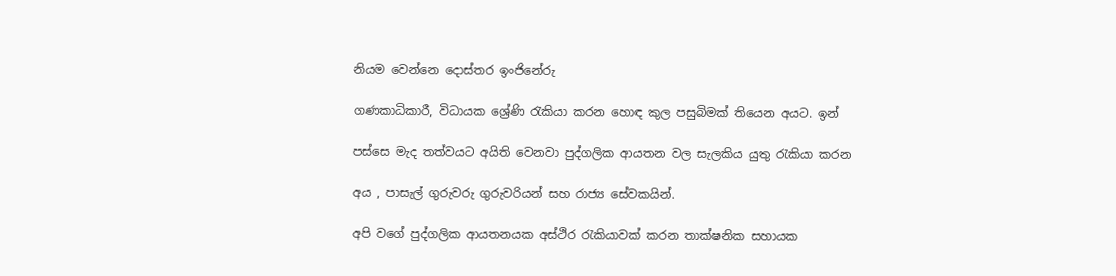නියම වෙන්නෙ දොස්තර ඉංජිනේරු

ගණකාධිකාරී, විධායක ශ්‍රේණි රැකියා කරන හොඳ කුල පසුබිමක් තියෙන අයට. ඉන්

පස්සෙ මැද තත්වයට අයිති වෙනවා පුද්ගලික ආයතන වල සැලකිය යුතු රැකියා කරන

අය , පාසැල් ගුරුවරු ගුරුවරියන් සහ රාජ්‍ය සේවකයින්.

අපි වගේ පුද්ගලික ආයතනයක අස්ථිර රැකියාවක් කරන තාක්ෂනික සහායක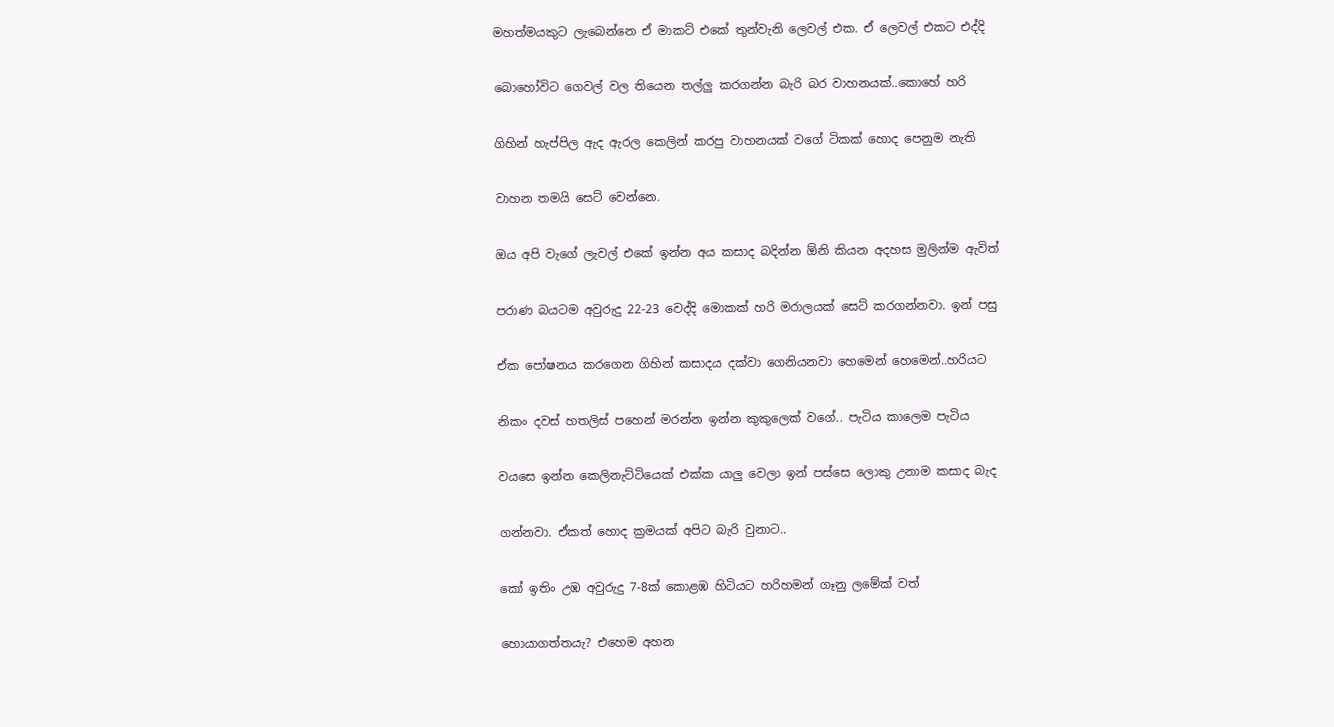මහත්මයකුට ලැබෙන්නෙ ඒ මාකට් එකේ තුන්වැනි ලෙවල් එක. ඒ ලෙවල් එකට එද්දි

බොහෝවිට ගෙවල් වල තියෙන තල්ලු කරගන්න බැරි බර වාහනයක්..කොහේ හරි

ගිහින් හැප්පිල ඇද ඇරල කෙලින් කරපු වාහනයක් වගේ ටිකක් හොද පෙනුම නැති

වාහන තමයි සෙට් වෙන්නෙ.

ඔය අපි වැගේ ලැවල් එකේ ඉන්න අය කසාද බදින්න ඕනි කියන අදහස මුලින්ම ඇවිත්

පරාණ බයටම අවුරුදු 22-23 වෙද්දි මොකක් හරි මරාලයක් සෙට් කරගන්නවා. ඉන් පසු

ඒක පෝෂනය කරගෙන ගිහින් කසාදය දක්වා ගෙනියනවා හෙමෙන් හෙමෙන්..හරියට

නිකං දවස් හතලිස් පහෙන් මරන්න ඉන්න කුකුලෙක් වගේ.. පැටිය කාලෙම පැටිය

වයසෙ ඉන්න කෙලිනැට්ටියෙක් එක්ක යාලු වෙලා ඉන් පස්සෙ ලොකු උනාම කසාද බැද

ගන්නවා. ඒකත් හොද ක්‍රමයක් අපිට බැරි වුනාට..

කෝ ඉතිං උඹ අවුරුදු 7-8ක් කොළඹ හිටියට හරිහමන් ගෑනු ලමේක් වත්

හොයාගත්තයැ? එහෙම අහන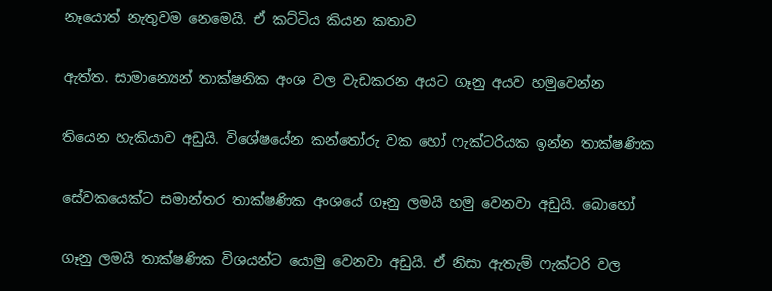නෑයොත් නැතුවම නෙමෙයි. ඒ කට්ටිය කියන කතාව

ඇත්ත. සාමාන්‍යෙන් තාක්ෂනික අංශ වල වැඩකරන අයට ගෑනු අයව හමුවෙන්න

තියෙන හැකියාව අඩුයි. විශේෂයේන කන්තෝරු වක හෝ ෆැක්ටරියක ඉන්න තාක්ෂණික

සේවකයෙක්ට සමාන්තර තාක්ෂණික අංශයේ ගෑනු ලමයි හමු වෙනවා අඩුයි. බොහෝ

ගෑනු ලමයි තාක්ෂණික විශයන්ට යොමු වෙනවා අඩුයි. ඒ නිසා ඇතැම් ෆැක්ටරි වල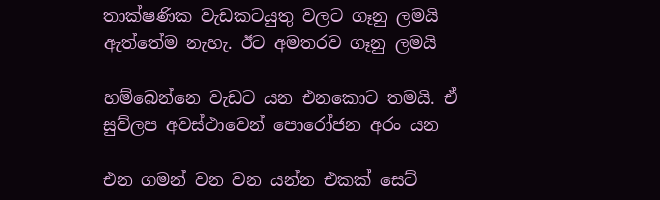තාක්ෂණික වැඩකටයුතු වලට ගෑනු ලමයි ඇත්තේම නැහැ. ඊට අමතරව ගෑනු ලමයි

හම්බෙන්නෙ වැඩට යන එනකොට තමයි. ඒ සුව්ලප අවස්ථාවෙන් පොරෝජන අරං යන

එන ගමන් වන වන යන්න එකක් සෙට්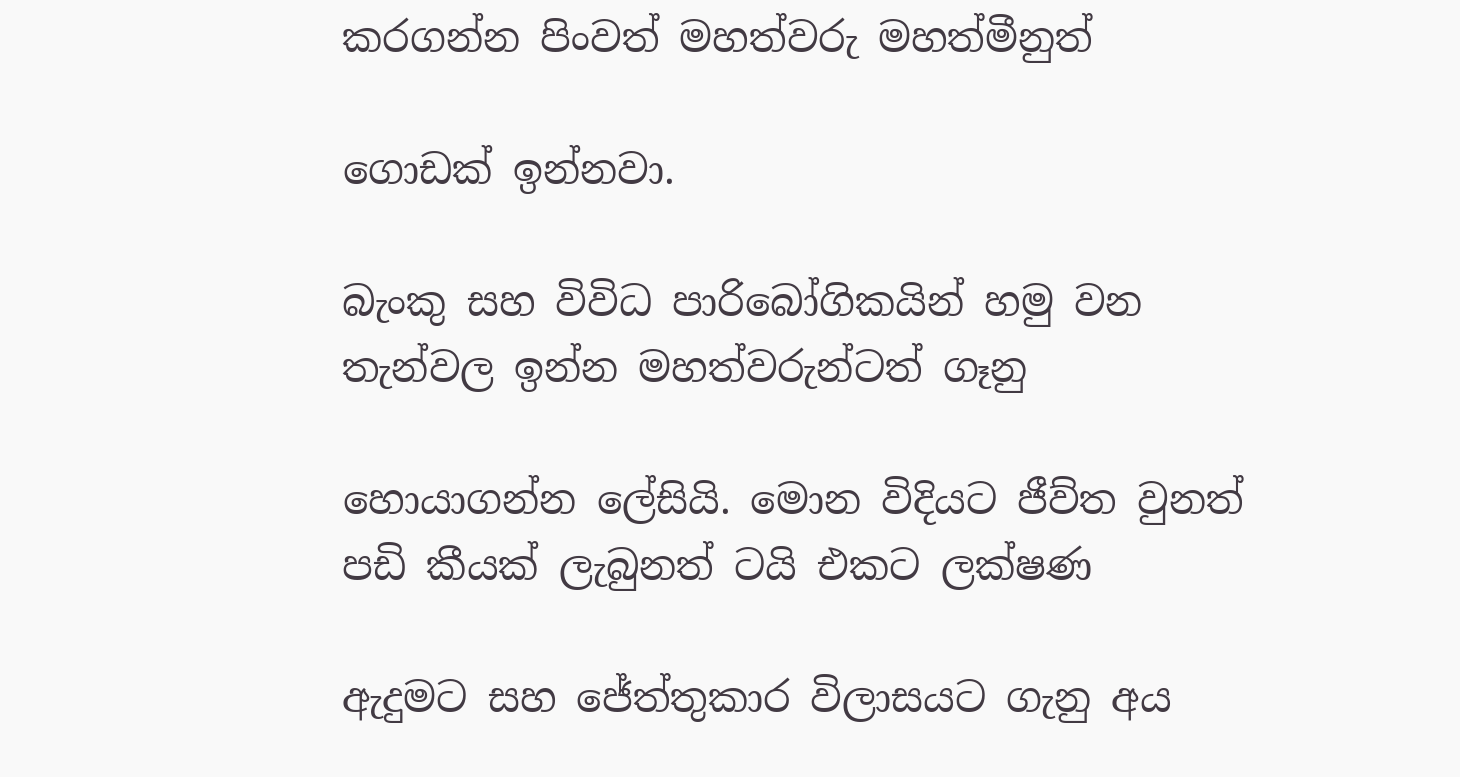කරගන්න පිංවත් මහත්වරු මහත්මීනුත්

ගොඩක් ඉන්නවා.

බැංකු සහ විවිධ පාරිබෝගිකයින් හමු වන තැන්වල ඉන්න මහත්වරුන්ටත් ගෑනු

හොයාගන්න ලේසියි. මොන විදියට ජීව්ත වුනත් පඩි කීයක් ලැබුනත් ටයි එකට ලක්ෂණ

ඇදුමට සහ ජේත්තුකාර විලාසයට ගැනු අය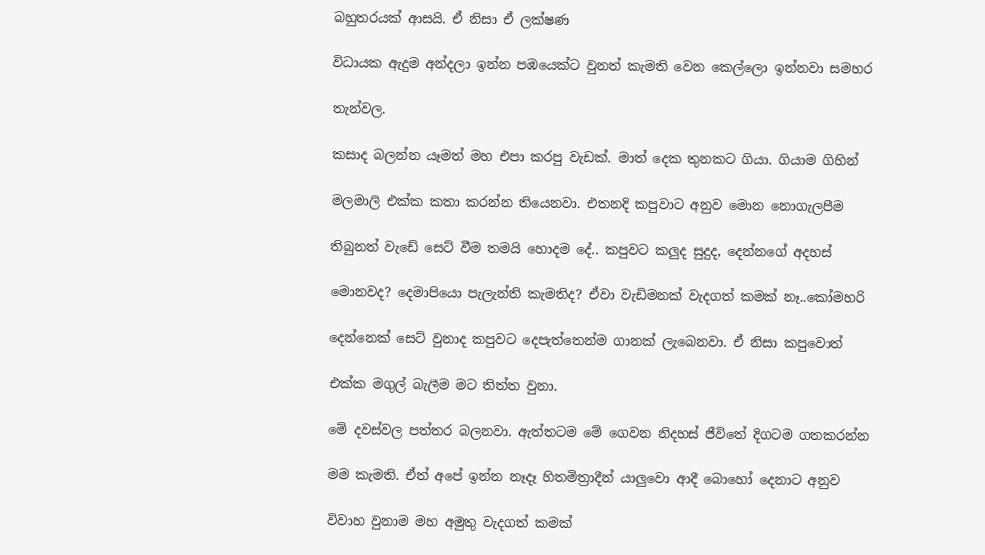බහුතරයක් ආසයි. ඒ නිසා ඒ ලක්ෂණ

විධායක ඇදුම අන්දලා ඉන්න පඹයෙක්ට වුනත් කැමති වෙන කෙල්ලො ඉන්නවා සමහර

තැන්වල.

කසාද බලන්න යෑමත් මහ එපා කරපු වැඩක්. මාත් දෙක තුනකට ගියා. ගියාම ගිහින්

මලමාලි එක්ක කතා කරන්න තියෙනවා. එතනදි කපුවාට අනුව මොන නොගැලපීම

තිබුනත් වැඩේ සෙට් වීම තමයි හොදම දේ.. කපුවට කලුද සුදුද, දෙන්නගේ අදහස්

මොනවද? දෙමාපියො පැලැන්ති කැමතිද? ඒවා වැඩිමනක් වැදගත් කමක් නෑ..කෝමහරි

දෙන්නෙක් සෙට් වුනාද කපුවට දෙපැත්තෙන්ම ගානක් ලැබෙනවා. ඒ නිසා කපුවොත්

එක්ක මගුල් බැලීම මට තිත්ත වුනා.

මේ දවස්වල පත්තර බලනවා. ඇත්තටම මේ ගෙවන නිදහස් ජීවිතේ දිගටම ගතකරන්න

මම කැමති. ඒත් අපේ ඉන්න නෑදෑ හිතමිත්‍රාදීන් යාලුවො ආදී බොහෝ දෙනාට අනුව

විවාහ වුනාම මහ අමුතු වැදගත් කමක්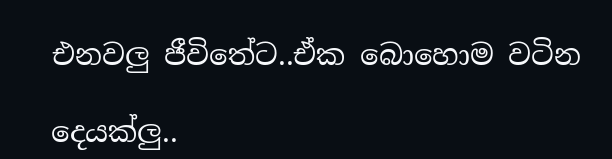එනවලු ජීවිතේට..ඒක බොහොම වටින

දෙයක්ලු..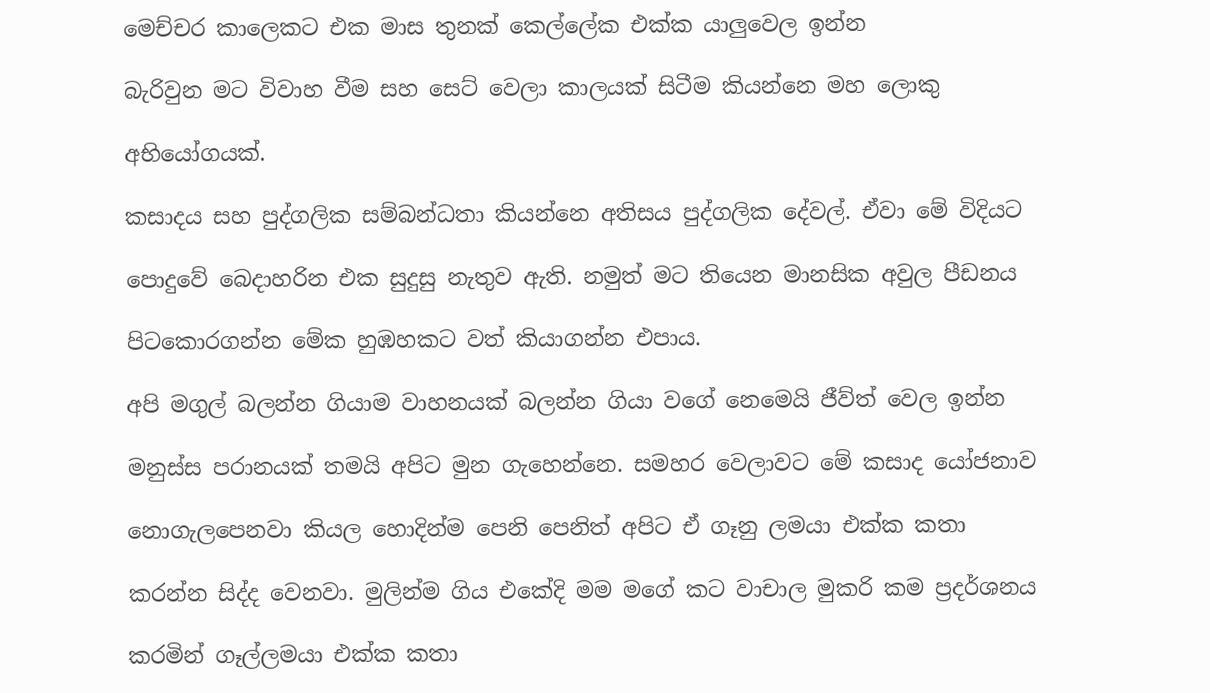මෙච්චර කාලෙකට එක මාස තුනක් කෙල්ලේක එක්ක යාලුවෙල ඉන්න

බැරිවුන මට විවාහ වීම සහ සෙට් වෙලා කාලයක් සිටීම කියන්නෙ මහ ලොකු

අභියෝගයක්.

කසාදය සහ පුද්ගලික සම්බන්ධතා කියන්නෙ අතිසය පුද්ගලික දේවල්. ඒවා මේ විදියට

පොදුවේ බෙදාහරින එක සුදුසු නැතුව ඇති. නමුත් මට තියෙන මානසික අවුල පීඩනය

පිටකොරගන්න මේක හුඹහකට වත් කියාගන්න එපාය.

අපි මගුල් බලන්න ගියාම වාහනයක් බලන්න ගියා වගේ නෙමෙයි ජීව්ත් වෙල ඉන්න

මනුස්ස පරානයක් තමයි අපිට මුන ගැහෙන්නෙ. සමහර වෙලාවට මේ කසාද යෝජනාව

නොගැලපෙනවා කියල හොදින්ම පෙනි පෙනිත් අපිට ඒ ගෑනු ලමයා එක්ක කතා

කරන්න සිද්ද වෙනවා. මුලින්ම ගිය එකේදි මම මගේ කට වාචාල මුකරි කම ප්‍රදර්ශනය

කරමින් ගෑල්ලමයා එක්ක කතා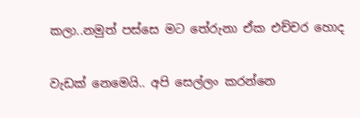කලා..නමුත් පස්සෙ මට තේරුනා ඒක එච්චර හොද

වැඩක් නෙමෙයි.. අපි සෙල්ලං කරන්නෙ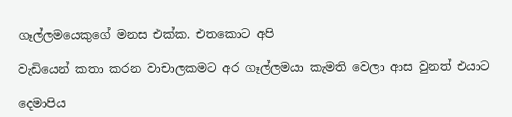ගෑල්ලමයෙකුගේ මනස එක්ක. එතකොට අපි

වැඩියෙන් කතා කරන වාචාලකමට අර ගෑල්ලමයා කැමති වෙලා ආස වුනත් එයාට

දෙමාපිය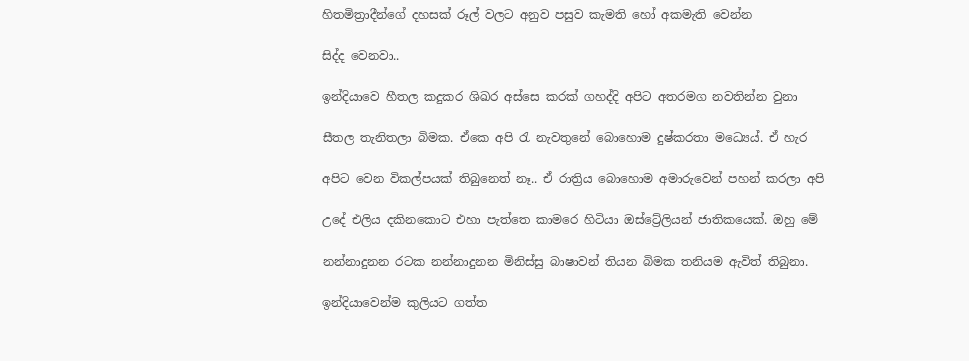හිතමිත්‍රාදීන්ගේ දහසක් රූල් වලට අනුව පසුව කැමති හෝ අකමැති වෙන්න

සිද්ද වෙනවා..

ඉන්දියාවෙ හීතල කදුකර ශිඛර අස්සෙ කරක් ගහද්දි අපිට අතරමග නවතින්න වුනා

සීතල තැනිතලා බිමක. ඒකෙ අපි රැ නැවතුනේ බොහොම දුෂ්කරතා මධ්‍යෙය්. ඒ හැර

අපිට වෙන විකල්පයක් තිබුනෙත් නෑ.. ඒ රාත්‍රිය බොහොම අමාරුවෙන් පහන් කරලා අපි

උදේ එලිය දකිනකොට එහා පැත්තෙ කාමරෙ හිටියා ඔස්ට්‍රේලියන් ජාතිකයෙක්. ඔහු මේ

නන්නාදුනන රටක නන්නාදුනන මිනිස්සු බාෂාවන් තියන බිමක තනියම ඇවිත් තිබුනා.

ඉන්දියාවෙන්ම කුලියට ගත්ත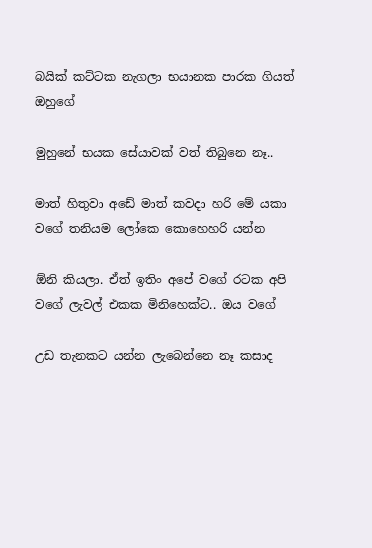බයික් කට්ටක නැගලා භයානක පාරක ගියත් ඔහුගේ

මුහුනේ භයක සේයාවක් වත් තිබුනෙ නෑ..

මාත් හිතුවා අඩේ මාත් කවදා හරි මේ යකා වගේ තනියම ලෝකෙ කොහෙහරි යන්න

ඕනි කියලා. ඒත් ඉතිං අපේ වගේ රටක අපි වගේ ලැවල් එකක මිනිහෙක්ට.. ඔය වගේ

උඩ තැනකට යන්න ලැබෙන්නෙ නෑ කසාද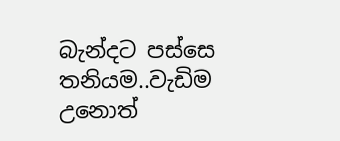බැන්දට පස්සෙ තනියම..වැඩිම උනොත්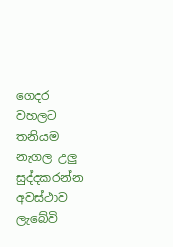ගෙදර වහලට තනියම නැගල උලු සුද්දකරන්න අවස්ථාව ලැබේවි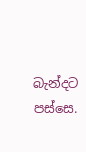බැන්දට පස්සෙ.